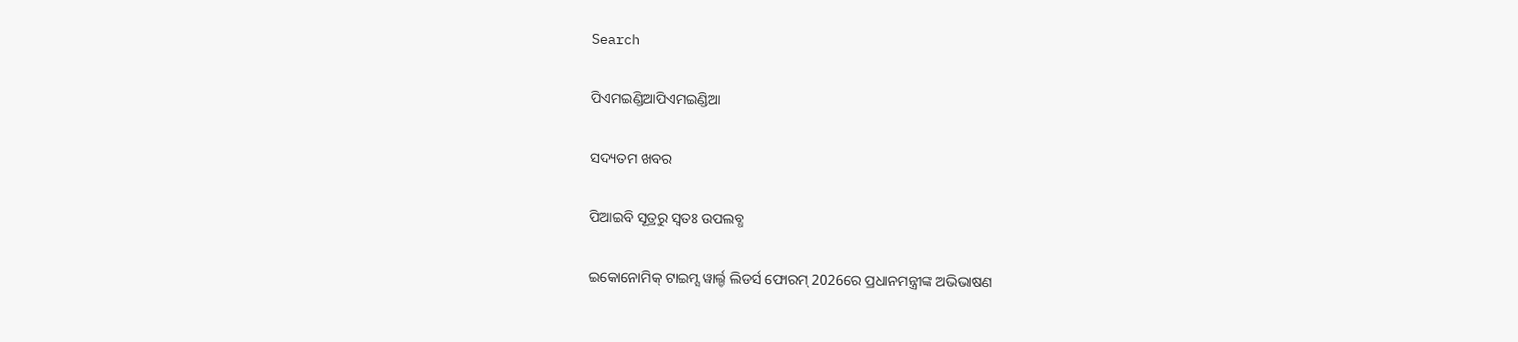Search

ପିଏମଇଣ୍ଡିଆପିଏମଇଣ୍ଡିଆ

ସଦ୍ୟତମ ଖବର

ପିଆଇବି ସୂତ୍ରରୁ ସ୍ବତଃ ଉପଲବ୍ଧ

ଇକୋନୋମିକ୍ ଟାଇମ୍ସ ୱାର୍ଲ୍ଡ ଲିଡର୍ସ ଫୋରମ୍ 2026ରେ ପ୍ରଧାନମନ୍ତ୍ରୀଙ୍କ ଅଭିଭାଷଣ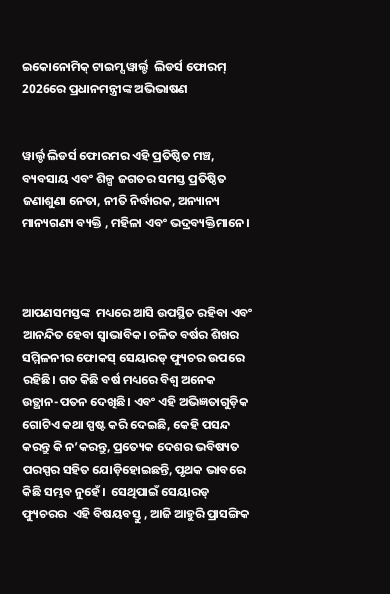ଇକୋନୋମିକ୍ ଟାଇମ୍ସ ୱାର୍ଲ୍ଡ  ଲିଡର୍ସ ଫୋରମ୍ 2026ରେ ପ୍ରଧାନମନ୍ତ୍ରୀଙ୍କ ଅଭିଭାଷଣ


ୱାର୍ଲ୍ଡ ଲିଡର୍ସ ଫୋରମର ଏହି ପ୍ରତିଷ୍ଠିତ ମଞ୍ଚ, ବ୍ୟବସାୟ ଏବଂ ଶିଳ୍ପ ଜଗତର ସମସ୍ତ ପ୍ରତିଷ୍ଠିତ ଜଣାଶୁଣା ନେତା, ନୀତି ନିର୍ଦ୍ଧାରକ, ଅନ୍ୟାନ୍ୟ ମାନ୍ୟଗଣ୍ୟ ବ୍ୟକ୍ତି , ମହିଳା ଏବଂ ଭଦ୍ରବ୍ୟକ୍ତିମାନେ।



ଆପଣସମସ୍ତଙ୍କ  ମଧ୍ୟରେ ଆସି ଉପସ୍ଥିତ ରହିବା ଏବଂ ଆନନ୍ଦିତ ହେବା ସ୍ୱାଭାବିକ। ଚଳିତ ବର୍ଷର ଶିଖର ସମ୍ମିଳନୀର ଫୋକସ୍ ସେୟାରଡ୍ ଫ୍ୟୁଚର ଉପରେ ରହିଛି। ଗତ କିଛି ବର୍ଷ ମଧ୍ୟରେ ବିଶ୍ୱ ଅନେକ ଉତ୍ଥାନ-ପତନ ଦେଖିଛି। ଏବଂ ଏହି ଅଭିଜ୍ଞତାଗୁଡ଼ିକ ଗୋଟିଏ କଥା ସ୍ପଷ୍ଟ କରି ଦେଇଛି, କେହି ପସନ୍ଦ କରନ୍ତୁ କି ନ’କରନ୍ତୁ, ପ୍ରତ୍ୟେକ ଦେଶର ଭବିଷ୍ୟତ ପରସ୍ପର ସହିତ ଯୋଡ଼ିହୋଇଛନ୍ତି, ପୃଥକ ଭାବରେ କିଛି ସମ୍ଭବ ନୁହେଁ।  ସେଥିପାଇଁ ସେୟାରଡ୍ ଫ୍ୟୁଚରର  ଏହି ବିଷୟବସ୍ତୁ , ଆଜି ଆହୁରି ପ୍ରାସଙ୍ଗିକ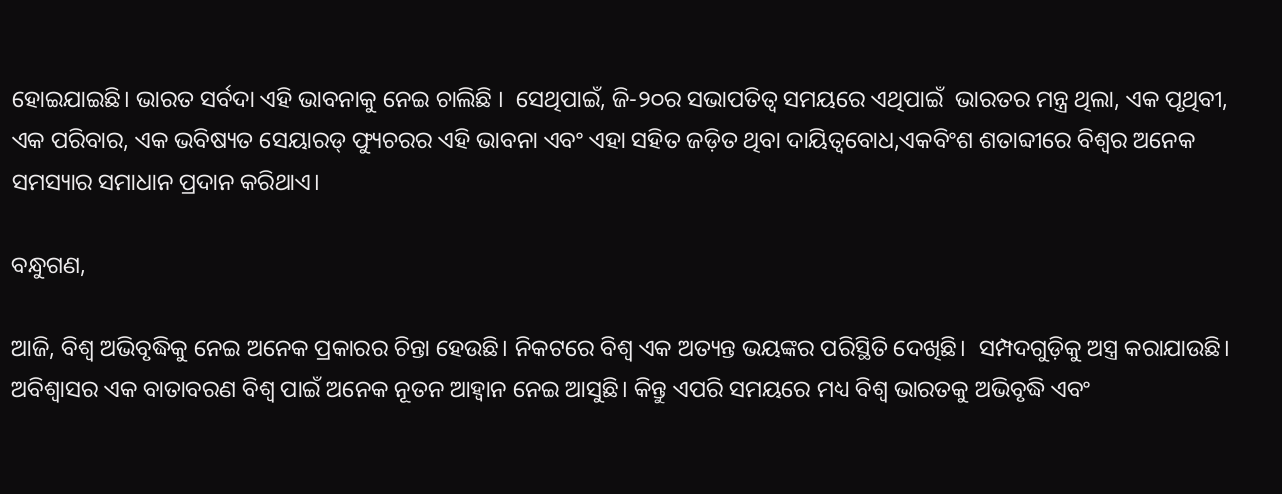ହୋଇଯାଇଛି। ଭାରତ ସର୍ବଦା ଏହି ଭାବନାକୁ ନେଇ ଚାଲିଛି ।  ସେଥିପାଇଁ, ଜି-୨୦ର ସଭାପତିତ୍ୱ ସମୟରେ ଏଥିପାଇଁ  ଭାରତର ମନ୍ତ୍ର ଥିଲା, ଏକ ପୃଥିବୀ, ଏକ ପରିବାର, ଏକ ଭବିଷ୍ୟତ ସେୟାରଡ୍ ଫ୍ୟୁଚରର ଏହି ଭାବନା ଏବଂ ଏହା ସହିତ ଜଡ଼ିତ ଥିବା ଦାୟିତ୍ୱବୋଧ,ଏକବିଂଶ ଶତାବ୍ଦୀରେ ବିଶ୍ୱର ଅନେକ ସମସ୍ୟାର ସମାଧାନ ପ୍ରଦାନ କରିଥାଏ।

ବନ୍ଧୁଗଣ,

ଆଜି, ବିଶ୍ୱ ଅଭିବୃଦ୍ଧିକୁ ନେଇ ଅନେକ ପ୍ରକାରର ଚିନ୍ତା ହେଉଛି। ନିକଟରେ ବିଶ୍ୱ ଏକ ଅତ୍ୟନ୍ତ ଭୟଙ୍କର ପରିସ୍ଥିତି ଦେଖିଛି।  ସମ୍ପଦଗୁଡ଼ିକୁ ଅସ୍ତ୍ର କରାଯାଉଛି।  ଅବିଶ୍ୱାସର ଏକ ବାତାବରଣ ବିଶ୍ୱ ପାଇଁ ଅନେକ ନୂତନ ଆହ୍ବାନ ନେଇ ଆସୁଛି। କିନ୍ତୁ ଏପରି ସମୟରେ ମଧ୍ୟ ବିଶ୍ୱ ଭାରତକୁ ଅଭିବୃଦ୍ଧି ଏବଂ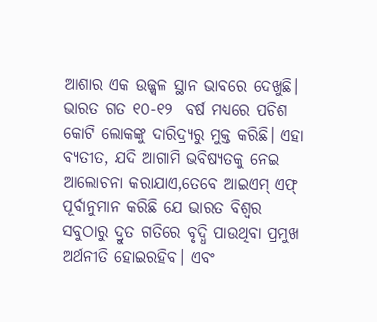ଆଶାର ଏକ ଉଜ୍ଜ୍ୱଳ ସ୍ଥାନ ଭାବରେ ଦେଖୁଛି। ଭାରତ ଗତ ୧୦-୧୨  ବର୍ଷ ମଧ୍ୟରେ ପଚିଶ କୋଟି ଲୋକଙ୍କୁ ଦାରିଦ୍ର୍ୟରୁ ମୁକ୍ତ କରିଛି। ଏହା ବ୍ୟତୀତ, ଯଦି ଆଗାମି ଭବିଷ୍ୟତକୁ ନେଇ ଆଲୋଚନା କରାଯାଏ,ତେବେ ଆଇଏମ୍ ଏଫ୍  ପୂର୍ବାନୁମାନ କରିଛି ଯେ ଭାରତ ବିଶ୍ୱର ସବୁଠାରୁ ଦ୍ରୁତ ଗତିରେ ବୃଦ୍ଧି ପାଉଥିବା ପ୍ରମୁଖ ଅର୍ଥନୀତି ହୋଇରହିବ। ଏବଂ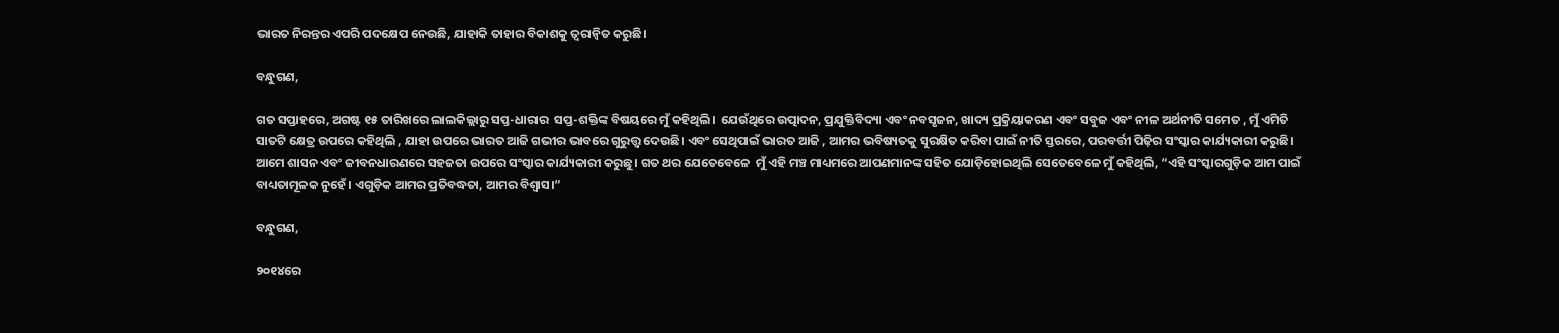ଭାରତ ନିରନ୍ତର ଏପରି ପଦକ୍ଷେପ ନେଉଛି, ଯାହାକି ତାହାର ବିକାଶକୁ ତ୍ୱରାନ୍ୱିତ କରୁଛି।

ବନ୍ଧୁଗଣ,

ଗତ ସପ୍ତାହରେ, ଅଗଷ୍ଟ ୧୫ ତାରିଖରେ ଲାଲକିଲ୍ଲାରୁ ସପ୍ତ-ଧାରାର  ସପ୍ତ-ଶକ୍ତିଙ୍କ ବିଷୟରେ ମୁଁ କହିଥିଲି।  ଯେଉଁଥିରେ ଉତ୍ପାଦନ, ପ୍ରଯୁକ୍ତିବିଦ୍ୟା ଏବଂ ନବସୃଜନ, ଖାଦ୍ୟ ପ୍ରକ୍ରିୟାକରଣ ଏବଂ ସବୁଜ ଏବଂ ନୀଳ ଅର୍ଥନୀତି ସମେତ , ମୁଁ ଏମିତି ସାତଟି କ୍ଷେତ୍ର ଉପରେ କହିଥିଲି , ଯାହା ଉପରେ ଭାରତ ଆଜି ଗଭୀର ଭାବରେ ଗୁରୁତ୍ତ୍ବ ଦେଉଛି। ଏବଂ ସେଥିପାଇଁ ଭାରତ ଆଜି , ଆମର ଭବିଷ୍ୟତକୁ ସୁରକ୍ଷିତ କରିବା ପାଇଁ ନୀତି ସ୍ତରରେ, ପରବର୍ତ୍ତୀ ପିଢ଼ିର ସଂସ୍କାର କାର୍ଯ୍ୟକାରୀ କରୁଛି। ଆମେ ଶାସନ ଏବଂ ଜୀବନଧାରଣରେ ସହଜତା ଉପରେ ସଂସ୍କାର କାର୍ଯ୍ୟକାରୀ କରୁଛୁ। ଗତ ଥର ଯେତେବେଳେ  ମୁଁ ଏହି ମଞ୍ଚ ମାଧ୍ୟମରେ ଆପଣମାନଙ୍କ ସହିତ ଯୋଡ଼ିହୋଇଥିଲି ସେତେବେଳେ ମୁଁ କହିଥିଲି, “ଏହି ସଂସ୍କାରଗୁଡ଼ିକ ଆମ ପାଇଁ ବାଧ୍ୟତାମୂଳକ ନୁହେଁ। ଏଗୁଡ଼ିକ ଆମର ପ୍ରତିବଦ୍ଧତା, ଆମର ବିଶ୍ୱାସ।”

ବନ୍ଧୁଗଣ,

୨୦୧୪ରେ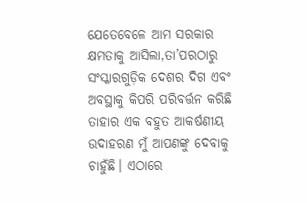ଯେତେବେଳେ ଆମ ସରକାର କ୍ଷମତାକୁ ଆସିଲା,ତା’ପରଠାରୁ ସଂସ୍କାରଗୁଡ଼ିକ ଦେଶର ଦିଗ ଏବଂ ଅବସ୍ଥାକୁ କିପରି ପରିବର୍ତ୍ତନ କରିଛି ତାହାର ଏକ ବହୁତ ଆକର୍ଷଣୀୟ ଉଦାହରଣ ମୁଁ ଆପଣଙ୍କୁ ଦେବାକୁ ଚାହୁଁଛି। ଏଠାରେ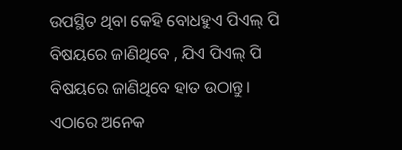ଉପସ୍ଥିତ ଥିବା କେହି ବୋଧହୁଏ ପିଏଲ୍ ପି ବିଷୟରେ ଜାଣିଥିବେ , ଯିଏ ପିଏଲ୍ ପି ବିଷୟରେ ଜାଣିଥିବେ ହାତ ଉଠାନ୍ତୁ। ଏଠାରେ ଅନେକ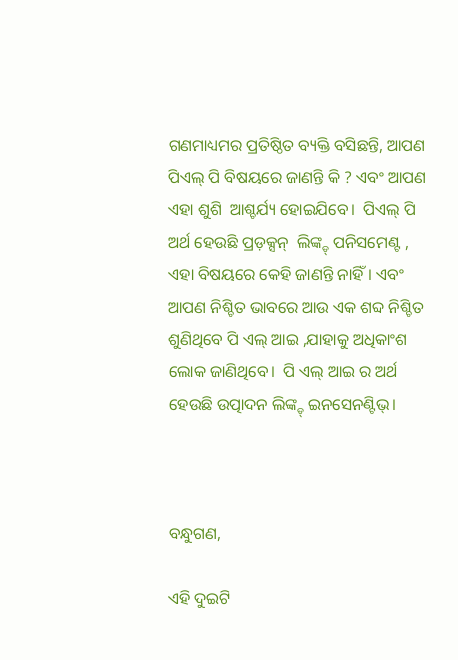ଗଣମାଧ୍ୟମର ପ୍ରତିଷ୍ଠିତ ବ୍ୟକ୍ତି ବସିଛନ୍ତି, ଆପଣ ପିଏଲ୍ ପି ବିଷୟରେ ଜାଣନ୍ତି କି ? ଏବଂ ଆପଣ ଏହା ଶୁଶି  ଆଶ୍ଚର୍ଯ୍ୟ ହୋଇଯିବେ।  ପିଏଲ୍ ପି  ଅର୍ଥ ହେଉଛି ପ୍ରଡ଼କ୍ସନ୍  ଲିଙ୍କ୍ଡ୍ ପନିସମେଣ୍ଟ , ଏହା ବିଷୟରେ କେହି ଜାଣନ୍ତି ନାହିଁ। ଏବଂ ଆପଣ ନିଶ୍ଚିତ ଭାବରେ ଆଉ ଏକ ଶବ୍ଦ ନିଶ୍ଚିତ ଶୁଣିଥିବେ ପି ଏଲ୍ ଆଇ ,ଯାହାକୁ ଅଧିକାଂଶ ଲୋକ ଜାଣିଥିବେ।  ପି ଏଲ୍ ଆଇ ର ଅର୍ଥ ହେଉଛି ଉତ୍ପାଦନ ଲିଙ୍କ୍ଡ୍ ଇନସେନଣ୍ଟିଭ୍।



ବନ୍ଧୁଗଣ,

ଏହି ଦୁଇଟି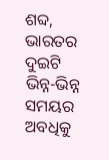ଶବ୍ଦ, ଭାରତର ଦୁଇଟି ଭିନ୍ନ-ଭିନ୍ନ ସମୟର ଅବଧିକୁ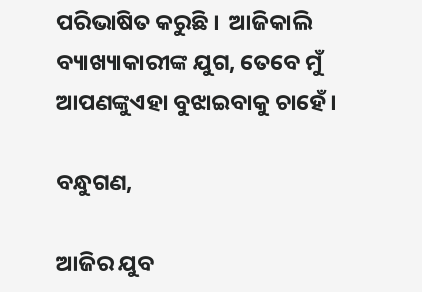ପରିଭାଷିତ କରୁଛି ।  ଆଜିକାଲି ବ୍ୟାଖ୍ୟାକାରୀଙ୍କ ଯୁଗ, ତେବେ ମୁଁ  ଆପଣଙ୍କୁଏହା ବୁଝାଇବାକୁ ଚାହେଁ।

ବନ୍ଧୁଗଣ,

ଆଜିର ଯୁବ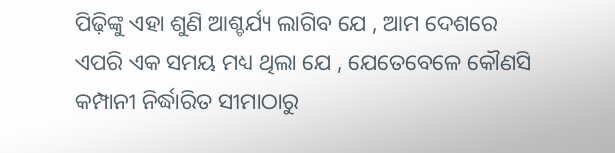ପିଢ଼ିଙ୍କୁ ଏହା ଶୁଣି ଆଶ୍ଚର୍ଯ୍ୟ ଲାଗିବ ଯେ , ଆମ ଦେଶରେ ଏପରି ଏକ ସମୟ ମଧ୍ୟ ଥିଲା ଯେ , ଯେତେବେଳେ କୌଣସି କମ୍ପାନୀ ନିର୍ଦ୍ଧାରିତ ସୀମାଠାରୁ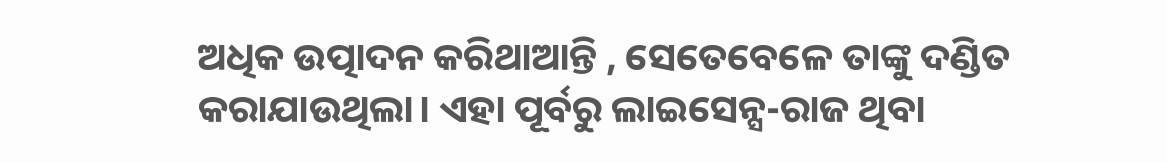ଅଧିକ ଉତ୍ପାଦନ କରିଥାଆନ୍ତି , ସେତେବେଳେ ତାଙ୍କୁ ଦଣ୍ଡିତ କରାଯାଉଥିଲା। ଏହା ପୂର୍ବରୁ ଲାଇସେନ୍ସ-ରାଜ ଥିବା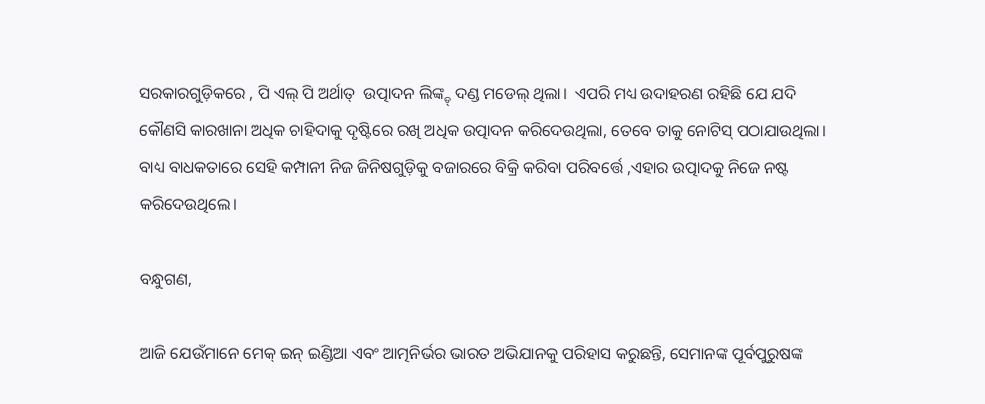ସରକାରଗୁଡ଼ିକରେ , ପି ଏଲ୍ ପି ଅର୍ଥାତ୍  ଉତ୍ପାଦନ ଲିଙ୍କ୍ଡ୍ ଦଣ୍ଡ ମଡେଲ୍ ଥିଲା।  ଏପରି ମଧ୍ୟ ଉଦାହରଣ ରହିଛି ଯେ ଯଦି କୌଣସି କାରଖାନା ଅଧିକ ଚାହିଦାକୁ ଦୃଷ୍ଟିରେ ରଖି ଅଧିକ ଉତ୍ପାଦନ କରିଦେଉଥିଲା, ତେବେ ତାକୁ ନୋଟିସ୍ ପଠାଯାଉଥିଲା। ବାଧ୍ୟ ବାଧକତାରେ ସେହି କମ୍ପାନୀ ନିଜ ଜିନିଷଗୁଡ଼ିକୁ ବଜାରରେ ବିକ୍ରି କରିବା ପରିବର୍ତ୍ତେ ,ଏହାର ଉତ୍ପାଦକୁ ନିଜେ ନଷ୍ଟ କରିଦେଉଥିଲେ।

ବନ୍ଧୁଗଣ,

ଆଜି ଯେଉଁମାନେ ମେକ୍ ଇନ୍ ଇଣ୍ଡିଆ ଏବଂ ଆତ୍ମନିର୍ଭର ଭାରତ ଅଭିଯାନକୁ ପରିହାସ କରୁଛନ୍ତି, ସେମାନଙ୍କ ପୂର୍ବପୁରୁଷଙ୍କ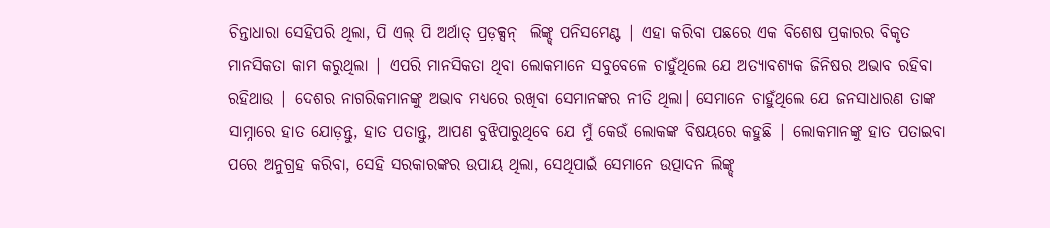ଚିନ୍ତାଧାରା ସେହିପରି ଥିଲା, ପି ଏଲ୍ ପି ଅର୍ଥାତ୍ ପ୍ରଡ଼କ୍ସନ୍  ଲିଙ୍କ୍ଡ୍ ପନିସମେଣ୍ଟ | ଏହା କରିବା ପଛରେ ଏକ ବିଶେଷ ପ୍ରକାରର ବିକୃତ ମାନସିକତା କାମ କରୁଥିଲା | ଏପରି ମାନସିକତା ଥିବା ଲୋକମାନେ ସବୁବେଳେ ଚାହୁଁଥିଲେ ଯେ ଅତ୍ୟାବଶ୍ୟକ ଜିନିଷର ଅଭାବ ରହିବା ରହିଥାଉ | ଦେଶର ନାଗରିକମାନଙ୍କୁ ଅଭାବ ମଧ୍ୟରେ ରଖିବା ସେମାନଙ୍କର ନୀତି ଥିଲା। ସେମାନେ ଚାହୁଁଥିଲେ ଯେ ଜନସାଧାରଣ ତାଙ୍କ ସାମ୍ନାରେ ହାତ ଯୋଡ଼ନ୍ତୁ, ହାତ ପତାନ୍ତୁ, ଆପଣ ବୁଝିପାରୁଥିବେ ଯେ ମୁଁ କେଉଁ ଲୋକଙ୍କ ବିଷୟରେ କହୁଛି | ଲୋକମାନଙ୍କୁ ହାତ ପତାଇବା ପରେ ଅନୁଗ୍ରହ କରିବା, ସେହି ସରକାରଙ୍କର ଉପାୟ ଥିଲା, ସେଥିପାଇଁ ସେମାନେ ଉତ୍ପାଦନ ଲିଙ୍କ୍ଡ୍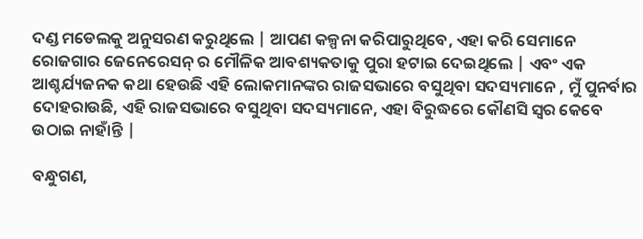ଦଣ୍ଡ ମଡେଲକୁ ଅନୁସରଣ କରୁଥିଲେ | ଆପଣ କଳ୍ପନା କରିପାରୁଥିବେ, ଏହା କରି ସେମାନେ ରୋଜଗାର ଜେନେରେସନ୍ ର ମୌଳିକ ଆବଶ୍ୟକତାକୁ ପୁରା ହଟାଇ ଦେଇଥିଲେ | ଏବଂ ଏକ ଆଶ୍ଚର୍ଯ୍ୟଜନକ କଥା ହେଉଛି ଏହି ଲୋକମାନଙ୍କର ରାଜସଭାରେ ବସୁଥିବା ସଦସ୍ୟମାନେ , ମୁଁ ପୁନର୍ବାର ଦୋହରାଉଛି, ଏହି ରାଜସଭାରେ ବସୁଥିବା ସଦସ୍ୟମାନେ, ଏହା ବିରୁଦ୍ଧରେ କୌଣସି ସ୍ୱର କେବେ ଉଠାଇ ନାହାଁନ୍ତି |

ବନ୍ଧୁଗଣ,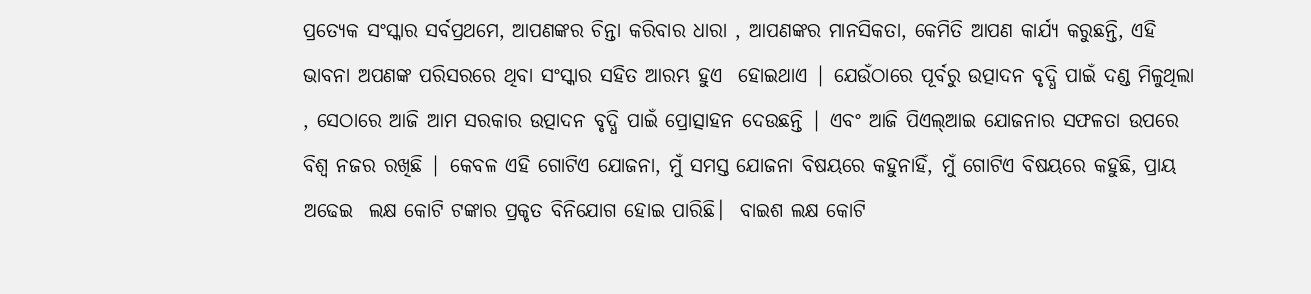ପ୍ରତ୍ୟେକ ସଂସ୍କାର ସର୍ବପ୍ରଥମେ, ଆପଣଙ୍କର ଚିନ୍ତା କରିବାର ଧାରା , ଆପଣଙ୍କର ମାନସିକତା, କେମିତି ଆପଣ କାର୍ଯ୍ୟ କରୁଛନ୍ତି, ଏହି ଭାବନା ଅପଣଙ୍କ ପରିସରରେ ଥିବା ସଂସ୍କାର ସହିତ ଆରମ୍ଭ ହୁଏ  ହୋଇଥାଏ | ଯେଉଁଠାରେ ପୂର୍ବରୁ ଉତ୍ପାଦନ ବୃଦ୍ଧି ପାଇଁ ଦଣ୍ଡ ମିଳୁଥିଲା , ସେଠାରେ ଆଜି ଆମ ସରକାର ଉତ୍ପାଦନ ବୃଦ୍ଧି ପାଇଁ ପ୍ରୋତ୍ସାହନ ଦେଉଛନ୍ତି | ଏବଂ ଆଜି ପିଏଲ୍ଆଇ ଯୋଜନାର ସଫଳତା ଉପରେ ବିଶ୍ୱ ନଜର ରଖିଛି | କେବଳ ଏହି ଗୋଟିଏ ଯୋଜନା, ମୁଁ ସମସ୍ତ ଯୋଜନା ବିଷୟରେ କହୁନାହିଁ, ମୁଁ ଗୋଟିଏ ବିଷୟରେ କହୁଛି, ପ୍ରାୟ ଅଢେଇ  ଲକ୍ଷ କୋଟି ଟଙ୍କାର ପ୍ରକୃତ ବିନିଯୋଗ ହୋଇ ପାରିଛି।  ବାଇଶ ଲକ୍ଷ କୋଟି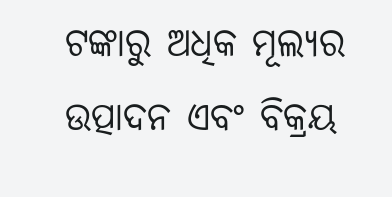ଟଙ୍କାରୁ ଅଧିକ ମୂଲ୍ୟର ଉତ୍ପାଦନ ଏବଂ ବିକ୍ରୟ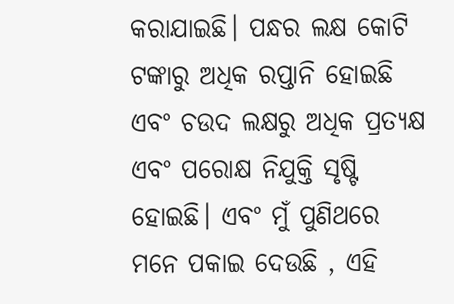କରାଯାଇଛି। ପନ୍ଧର ଲକ୍ଷ କୋଟି ଟଙ୍କାରୁ ଅଧିକ ରପ୍ତାନି ହୋଇଛି ଏବଂ ଚଉଦ ଲକ୍ଷରୁ ଅଧିକ ପ୍ରତ୍ୟକ୍ଷ ଏବଂ ପରୋକ୍ଷ ନିଯୁକ୍ତି ସୃଷ୍ଟି ହୋଇଛି। ଏବଂ ମୁଁ ପୁଣିଥରେ ମନେ ପକାଇ ଦେଉଛି , ଏହି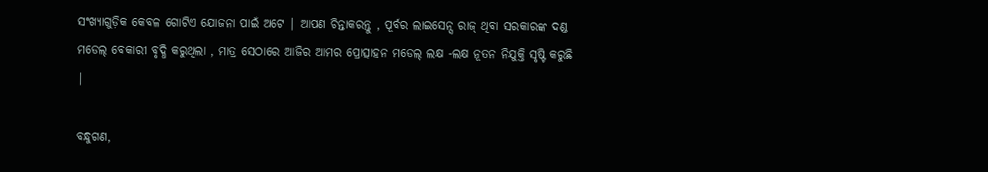ସଂଖ୍ୟାଗୁଡ଼ିକ କେବଳ ଗୋଟିଏ ଯୋଜନା ପାଇଁ ଅଟେ | ଆପଣ ଚିନ୍ତାକରନ୍ତୁ , ପୂର୍ବର ଲାଇସେନ୍ସ ରାଜ୍ ଥିବା ସରକାରଙ୍କ ଦଣ୍ଡ ମଡେଲ୍ ବେକାରୀ ବୃଦ୍ଧି କରୁଥିଲା , ମାତ୍ର ସେଠାରେ ଆଜିର ଆମର ପ୍ରୋତ୍ସାହନ ମଡେଲ୍ ଲକ୍ଷ -ଲକ୍ଷ ନୂତନ ନିଯୁକ୍ତି ସୃଷ୍ଟି କରୁଛି |

ବନ୍ଧୁଗଣ,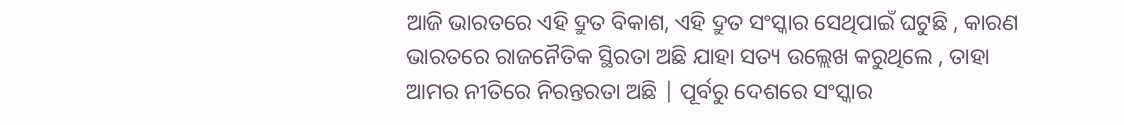ଆଜି ଭାରତରେ ଏହି ଦ୍ରୁତ ବିକାଶ, ଏହି ଦ୍ରୁତ ସଂସ୍କାର ସେଥିପାଇଁ ଘଟୁଛି , କାରଣ ଭାରତରେ ରାଜନୈତିକ ସ୍ଥିରତା ଅଛି ଯାହା ସତ୍ୟ ଉଲ୍ଲେଖ କରୁଥିଲେ , ତାହା ଆମର ନୀତିରେ ନିରନ୍ତରତା ଅଛି | ପୂର୍ବରୁ ଦେଶରେ ସଂସ୍କାର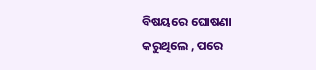ବିଷୟରେ ଘୋଷଣା କରୁଥିଲେ , ପରେ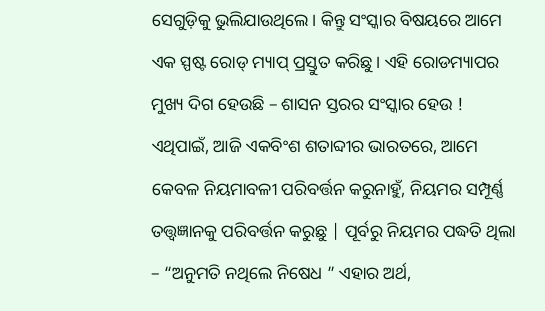ସେଗୁଡ଼ିକୁ ଭୁଲିଯାଉଥିଲେ। କିନ୍ତୁ ସଂସ୍କାର ବିଷୟରେ ଆମେ ଏକ ସ୍ପଷ୍ଟ ରୋଡ୍ ମ୍ୟାପ୍ ପ୍ରସ୍ତୁତ କରିଛୁ। ଏହି ରୋଡମ୍ୟାପର ମୁଖ୍ୟ ଦିଗ ହେଉଛି – ଶାସନ ସ୍ତରର ସଂସ୍କାର ହେଉ ! ଏଥିପାଇଁ, ଆଜି ଏକବିଂଶ ଶତାବ୍ଦୀର ଭାରତରେ, ଆମେ କେବଳ ନିୟମାବଳୀ ପରିବର୍ତ୍ତନ କରୁନାହୁଁ, ନିୟମର ସମ୍ପୂର୍ଣ୍ଣ ତତ୍ତ୍ବଜ୍ଞାନକୁ ପରିବର୍ତ୍ତନ କରୁଛୁ | ପୂର୍ବରୁ ନିୟମର ପଦ୍ଧତି ଥିଲା – “ଅନୁମତି ନଥିଲେ ନିଷେଧ ” ଏହାର ଅର୍ଥ,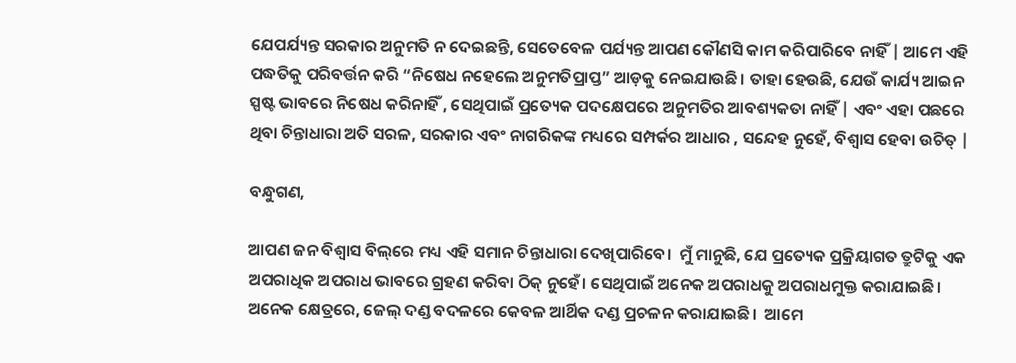ଯେପର୍ଯ୍ୟନ୍ତ ସରକାର ଅନୁମତି ନ ଦେଇଛନ୍ତି, ସେତେବେଳ ପର୍ଯ୍ୟନ୍ତ ଆପଣ କୌଣସି କାମ କରିପାରିବେ ନାହିଁ | ଆମେ ଏହି ପଦ୍ଧତିକୁ ପରିବର୍ତ୍ତନ କରି “ନିଷେଧ ନହେଲେ ଅନୁମତିପ୍ରାପ୍ତ” ଆଡ଼କୁ ନେଇଯାଉଛି। ତାହା ହେଉଛି, ଯେଉଁ କାର୍ଯ୍ୟ ଆଇନ ସ୍ପଷ୍ଟ ଭାବରେ ନିଷେଧ କରିନାହିଁ , ସେଥିପାଇଁ ପ୍ରତ୍ୟେକ ପଦକ୍ଷେପରେ ଅନୁମତିର ଆବଶ୍ୟକତା ନାହିଁ | ଏବଂ ଏହା ପଛରେ ଥିବା ଚିନ୍ତାଧାରା ଅତି ସରଳ, ସରକାର ଏବଂ ନାଗରିକଙ୍କ ମଧ୍ୟରେ ସମ୍ପର୍କର ଆଧାର , ସନ୍ଦେହ ନୁହେଁ, ବିଶ୍ୱାସ ହେବା ଉଚିତ୍ |

ବନ୍ଧୁଗଣ,

ଆପଣ ଜନ ବିଶ୍ୱାସ ବିଲ୍‌ରେ ମଧ୍ୟ ଏହି ସମାନ ଚିନ୍ତାଧାରା ଦେଖିପାରିବେ।  ମୁଁ ମାନୁଛି, ଯେ ପ୍ରତ୍ୟେକ ପ୍ରକ୍ରିୟାଗତ ତ୍ରୁଟିକୁ ଏକ ଅପରାଧିକ ଅପରାଧ ଭାବରେ ଗ୍ରହଣ କରିବା ଠିକ୍ ନୁହେଁ। ସେଥିପାଇଁ ଅନେକ ଅପରାଧକୁ ଅପରାଧମୁକ୍ତ କରାଯାଇଛି। ଅନେକ କ୍ଷେତ୍ରରେ, ଜେଲ୍ ଦଣ୍ଡ ବଦଳରେ କେବଳ ଆର୍ଥିକ ଦଣ୍ଡ ପ୍ରଚଳନ କରାଯାଇଛି।  ଆମେ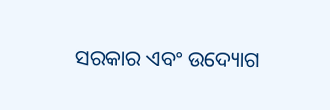ସରକାର ଏବଂ ଉଦ୍ୟୋଗ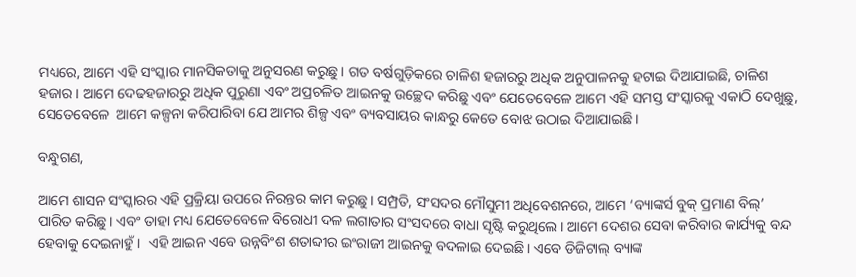ମଧ୍ୟରେ, ଆମେ ଏହି ସଂସ୍କାର ମାନସିକତାକୁ ଅନୁସରଣ କରୁଛୁ। ଗତ ବର୍ଷଗୁଡ଼ିକରେ ଚାଳିଶ ହଜାରରୁ ଅଧିକ ଅନୁପାଳନକୁ ହଟାଇ ଦିଆଯାଇଛି, ଚାଳିଶ ହଜାର । ଆମେ ଦେଢହଜାରରୁ ଅଧିକ ପୁରୁଣା ଏବଂ ଅପ୍ରଚଳିତ ଆଇନକୁ ଉଚ୍ଛେଦ କରିଛୁ ଏବଂ ଯେତେବେଳେ ଆମେ ଏହି ସମସ୍ତ ସଂସ୍କାରକୁ ଏକାଠି ଦେଖୁଛୁ, ସେତେବେଳେ  ଆମେ କଳ୍ପନା କରିପାରିବା ଯେ ଆମର ଶିଳ୍ପ ଏବଂ ବ୍ୟବସାୟର କାନ୍ଧରୁ କେତେ ବୋଝ ଉଠାଇ ଦିଆଯାଇଛି।

ବନ୍ଧୁଗଣ,

ଆମେ ଶାସନ ସଂସ୍କାରର ଏହି ପ୍ରକ୍ରିୟା ଉପରେ ନିରନ୍ତର କାମ କରୁଛୁ। ସମ୍ପ୍ରତି, ସଂସଦର ମୌସୁମୀ ଅଧିବେଶନରେ, ଆମେ ‘ବ୍ୟାଙ୍କର୍ସ ବୁକ୍ ପ୍ରମାଣ ବିଲ୍’ ପାରିତ କରିଛୁ। ଏବଂ ତାହା ମଧ୍ୟ ଯେତେବେଳେ ବିରୋଧୀ ଦଳ ଲଗାତାର ସଂସଦରେ ବାଧା ସୃଷ୍ଟି କରୁଥିଲେ। ଆମେ ଦେଶର ସେବା କରିବାର କାର୍ଯ୍ୟକୁ ବନ୍ଦ ହେବାକୁ ଦେଇନାହୁଁ।  ଏହି ଆଇନ ଏବେ ଉନ୍ନବିଂଶ ଶତାବ୍ଦୀର ଇଂରାଜୀ ଆଇନକୁ ବଦଳାଇ ଦେଇଛି। ଏବେ ଡିଜିଟାଲ୍ ବ୍ୟାଙ୍କ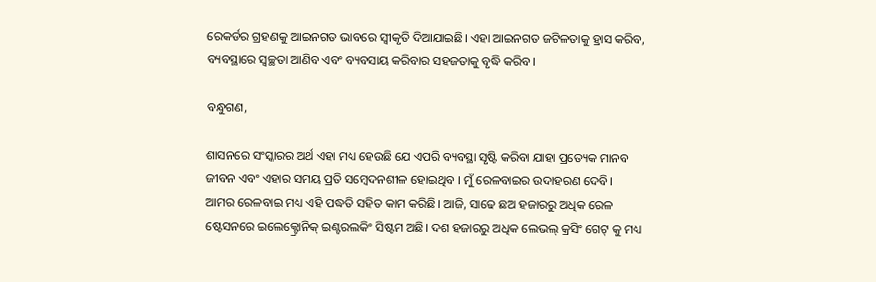ରେକର୍ଡର ଗ୍ରହଣକୁ ଆଇନଗତ ଭାବରେ ସ୍ୱୀକୃତି ଦିଆଯାଇଛି। ଏହା ଆଇନଗତ ଜଟିଳତାକୁ ହ୍ରାସ କରିବ, ବ୍ୟବସ୍ଥାରେ ସ୍ୱଚ୍ଛତା ଆଣିବ ଏବଂ ବ୍ୟବସାୟ କରିବାର ସହଜତାକୁ ବୃଦ୍ଧି କରିବ।

ବନ୍ଧୁଗଣ,

ଶାସନରେ ସଂସ୍କାରର ଅର୍ଥ ଏହା ମଧ୍ୟ ହେଉଛି ଯେ ଏପରି ବ୍ୟବସ୍ଥା ସୃଷ୍ଟି କରିବା ଯାହା ପ୍ରତ୍ୟେକ ମାନବ ଜୀବନ ଏବଂ ଏହାର ସମୟ ପ୍ରତି ସମ୍ବେଦନଶୀଳ ହୋଇଥିବ । ମୁଁ ରେଳବାଇର ଉଦାହରଣ ଦେବି। ଆମର ରେଳବାଇ ମଧ୍ୟ ଏହି ପଦ୍ଧତି ସହିତ କାମ କରିଛି। ଆଜି, ସାଢେ ଛଅ ହଜାରରୁ ଅଧିକ ରେଳ ଷ୍ଟେସନରେ ଇଲେକ୍ଟ୍ରୋନିକ୍ ଇଣ୍ଟରଲକିଂ ସିଷ୍ଟମ ଅଛି। ଦଶ ହଜାରରୁ ଅଧିକ ଲେଭଲ୍ କ୍ରସିଂ ଗେଟ୍ କୁ ମଧ୍ୟ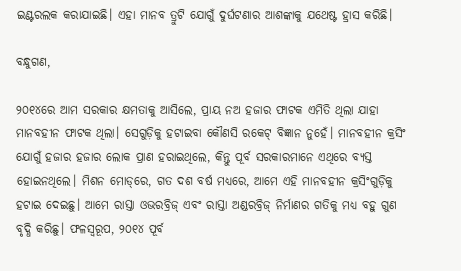ଇଣ୍ଟରଲକ କରାଯାଇଛି। ଏହା ମାନବ ତ୍ରୁଟି ଯୋଗୁଁ ଦୁର୍ଘଟଣାର ଆଶଙ୍କାକୁ ଯଥେଷ୍ଟ ହ୍ରାସ କରିଛି।

ବନ୍ଧୁଗଣ,

୨୦୧୪ରେ ଆମ ସରକାର କ୍ଷମତାକୁ ଆସିଲେ, ପ୍ରାୟ ନଅ ହଜାର ଫାଟକ ଏମିତି ଥିଲା ଯାହା ମାନବହୀନ ଫାଟକ ଥିଲା। ସେଗୁଡ଼ିକୁ ହଟାଇବା କୌଣସି ରକେଟ୍ ବିଜ୍ଞାନ ନୁହେଁ। ମାନବହୀନ କ୍ରସିଂ ଯୋଗୁଁ ହଜାର ହଜାର ଲୋକ ପ୍ରାଣ ହରାଇଥିଲେ, କିନ୍ତୁ ପୂର୍ବ ସରକାରମାନେ ଏଥିରେ ବ୍ୟସ୍ତ ହୋଇନଥିଲେ। ମିଶନ ମୋଡ୍‌ରେ, ଗତ ଦଶ ବର୍ଷ ମଧ୍ୟରେ, ଆମେ ଏହି ମାନବହୀନ କ୍ରସିଂଗୁଡ଼ିକୁ ହଟାଇ ଦେଇଛୁ। ଆମେ ରାସ୍ତା ଓଭରବ୍ରିଜ୍ ଏବଂ ରାସ୍ତା ଅଣ୍ଡରବ୍ରିଜ୍ ନିର୍ମାଣର ଗତିକୁ ମଧ୍ୟ ବହୁ ଗୁଣ ବୃଦ୍ଧି କରିଛୁ। ଫଳସ୍ୱରୂପ, ୨୦୧୪ ପୂର୍ବ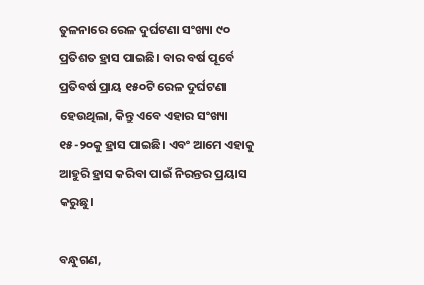ତୁଳନାରେ ରେଳ ଦୁର୍ଘଟଣା ସଂଖ୍ୟା ୯୦ ପ୍ରତିଶତ ହ୍ରାସ ପାଇଛି। ବାର ବର୍ଷ ପୂର୍ବେ ପ୍ରତିବର୍ଷ ପ୍ରାୟ ୧୫୦ଟି ରେଳ ଦୁର୍ଘଟଣା ହେଉଥିଲା, କିନ୍ତୁ ଏବେ ଏହାର ସଂଖ୍ୟା ୧୫-୨୦କୁ ହ୍ରାସ ପାଇଛି। ଏବଂ ଆମେ ଏହାକୁ ଆହୁରି ହ୍ରାସ କରିବା ପାଇଁ ନିରନ୍ତର ପ୍ରୟାସ କରୁଛୁ।

ବନ୍ଧୁଗଣ,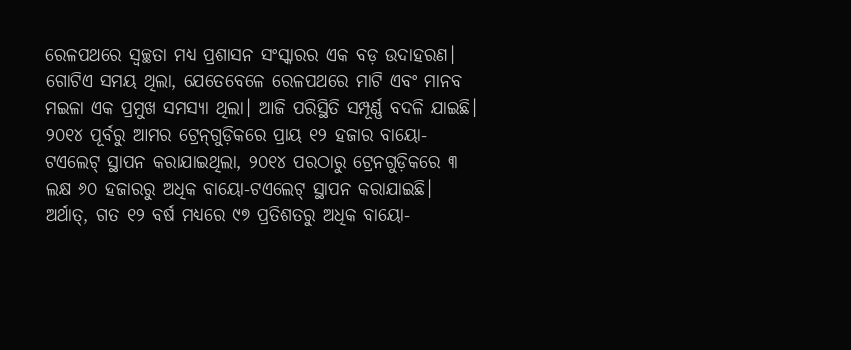ରେଳପଥରେ ସ୍ୱଚ୍ଛତା ମଧ୍ୟ ପ୍ରଶାସନ ସଂସ୍କାରର ଏକ ବଡ଼ ଉଦାହରଣ। ଗୋଟିଏ ସମୟ ଥିଲା, ଯେତେବେଳେ ରେଳପଥରେ ମାଟି ଏବଂ ମାନବ ମଇଳା ଏକ ପ୍ରମୁଖ ସମସ୍ୟା ଥିଲା। ଆଜି ପରିସ୍ଥିତି ସମ୍ପୂର୍ଣ୍ଣ ବଦଳି ଯାଇଛି। ୨୦୧୪ ପୂର୍ବରୁ ଆମର ଟ୍ରେନ୍‌ଗୁଡ଼ିକରେ ପ୍ରାୟ ୧୨ ହଜାର ବାୟୋ-ଟଏଲେଟ୍ ସ୍ଥାପନ କରାଯାଇଥିଲା, ୨୦୧୪ ପରଠାରୁ ଟ୍ରେନଗୁଡ଼ିକରେ ୩ ଲକ୍ଷ ୬୦ ହଜାରରୁ ଅଧିକ ବାୟୋ-ଟଏଲେଟ୍ ସ୍ଥାପନ କରାଯାଇଛି। ଅର୍ଥାତ୍, ଗତ ୧୨ ବର୍ଷ ମଧ୍ୟରେ ୯୭ ପ୍ରତିଶତରୁ ଅଧିକ ବାୟୋ-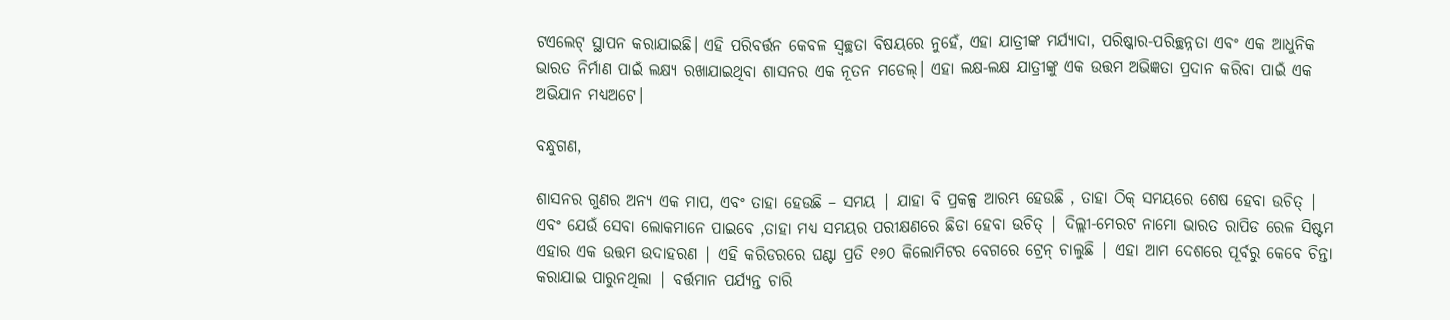ଟଏଲେଟ୍ ସ୍ଥାପନ କରାଯାଇଛି। ଏହି ପରିବର୍ତ୍ତନ କେବଳ ସ୍ୱଚ୍ଛତା ବିଷୟରେ ନୁହେଁ, ଏହା ଯାତ୍ରୀଙ୍କ ମର୍ଯ୍ୟାଦା, ପରିଷ୍କାର-ପରିଚ୍ଛନ୍ନତା ଏବଂ ଏକ ଆଧୁନିକ ଭାରତ ନିର୍ମାଣ ପାଇଁ ଲକ୍ଷ୍ୟ ରଖାଯାଇଥିବା ଶାସନର ଏକ ନୂତନ ମଡେଲ୍। ଏହା ଲକ୍ଷ-ଲକ୍ଷ ଯାତ୍ରୀଙ୍କୁ ଏକ ଉତ୍ତମ ଅଭିଜ୍ଞତା ପ୍ରଦାନ କରିବା ପାଇଁ ଏକ ଅଭିଯାନ ମଧ୍ୟଅଟେ।

ବନ୍ଧୁଗଣ,

ଶାସନର ଗୁଣର ଅନ୍ୟ ଏକ ମାପ, ଏବଂ ତାହା ହେଉଛି – ସମୟ | ଯାହା ବି ପ୍ରକଳ୍ପ ଆରମ୍ଭ ହେଉଛି , ତାହା ଠିକ୍ ସମୟରେ ଶେଷ ହେବା ଉଚିତ୍ | ଏବଂ ଯେଉଁ ସେବା ଲୋକମାନେ ପାଇବେ ,ତାହା ମଧ୍ୟ ସମୟର ପରୀକ୍ଷଣରେ ଛିଡା ହେବା ଉଚିତ୍ | ଦିଲ୍ଲୀ-ମେରଟ ନାମୋ ଭାରତ ରାପିଡ ରେଳ ସିଷ୍ଟମ ଏହାର ଏକ ଉତ୍ତମ ଉଦାହରଣ | ଏହି କରିଡରରେ ଘଣ୍ଟା ପ୍ରତି ୧୬୦ କିଲୋମିଟର ବେଗରେ ଟ୍ରେନ୍ ଚାଲୁଛି | ଏହା ଆମ ଦେଶରେ ପୂର୍ବରୁ କେବେ ଚିନ୍ତା କରାଯାଇ ପାରୁନଥିଲା | ବର୍ତ୍ତମାନ ପର୍ଯ୍ୟନ୍ତ ଚାରି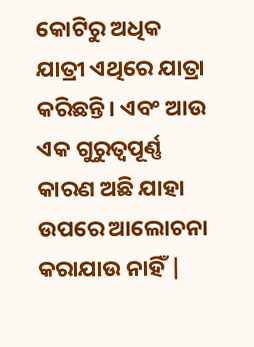କୋଟିରୁ ଅଧିକ ଯାତ୍ରୀ ଏଥିରେ ଯାତ୍ରା କରିଛନ୍ତି। ଏବଂ ଆଉ ଏକ ଗୁରୁତ୍ୱପୂର୍ଣ୍ଣ କାରଣ ଅଛି ଯାହା ଉପରେ ଆଲୋଚନା କରାଯାଉ ନାହିଁ |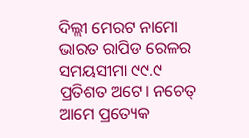ଦିଲ୍ଲୀ ମେରଟ ନାମୋ ଭାରତ ରାପିଡ ରେଳର ସମୟସୀମା ୯୯.୯ ପ୍ରତିଶତ ଅଟେ। ନଚେତ୍ ଆମେ ପ୍ରତ୍ୟେକ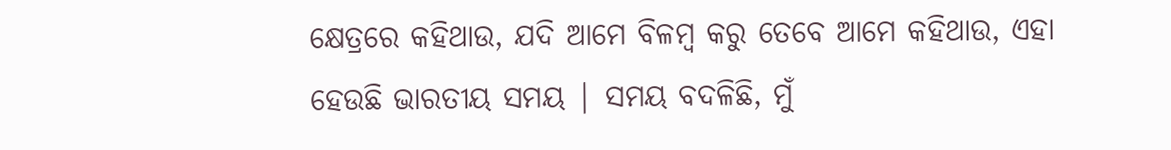କ୍ଷେତ୍ରରେ କହିଥାଉ, ଯଦି ଆମେ ବିଳମ୍ବ କରୁ ତେବେ ଆମେ କହିଥାଉ, ଏହା ହେଉଛି ଭାରତୀୟ ସମୟ | ସମୟ ବଦଳିଛି, ମୁଁ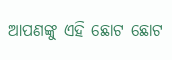ଆପଣଙ୍କୁ ଏହି ଛୋଟ ଛୋଟ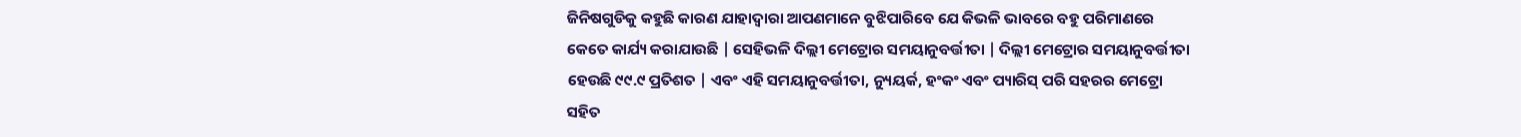ଜିନିଷଗୁଡିକୁ କହୁଛି କାରଣ ଯାହାଦ୍ବାରା ଆପଣମାନେ ବୁଝିପାରିବେ ଯେ କିଭଳି ଭାବରେ ବହୁ ପରିମାଣରେ କେତେ କାର୍ଯ୍ୟ କରାଯାଉଛି | ସେହିଭଳି ଦିଲ୍ଲୀ ମେଟ୍ରୋର ସମୟାନୁବର୍ତ୍ତୀତା | ଦିଲ୍ଲୀ ମେଟ୍ରୋର ସମୟାନୁବର୍ତ୍ତୀତା ହେଉଛି ୯୯.୯ ପ୍ରତିଶତ | ଏବଂ ଏହି ସମୟାନୁବର୍ତ୍ତୀତା, ନ୍ୟୁୟର୍କ, ହଂକଂ ଏବଂ ପ୍ୟାରିସ୍ ପରି ସହରର ମେଟ୍ରୋ ସହିତ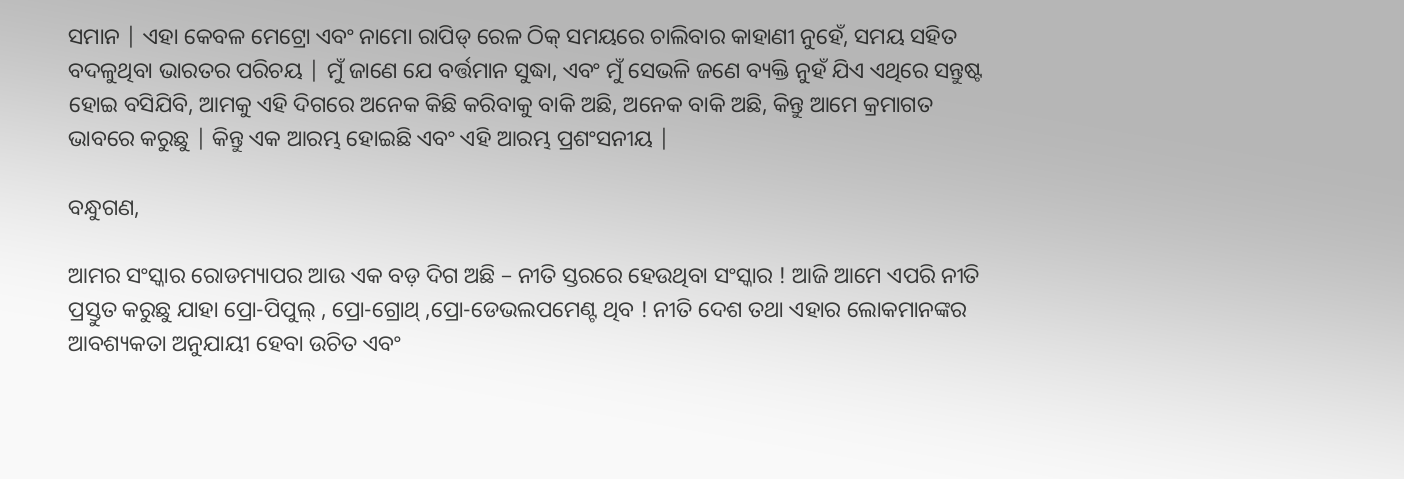ସମାନ | ଏହା କେବଳ ମେଟ୍ରୋ ଏବଂ ନାମୋ ରାପିଡ୍ ରେଳ ଠିକ୍ ସମୟରେ ଚାଲିବାର କାହାଣୀ ନୁହେଁ, ସମୟ ସହିତ ବଦଳୁଥିବା ଭାରତର ପରିଚୟ | ମୁଁ ଜାଣେ ଯେ ବର୍ତ୍ତମାନ ସୁଦ୍ଧା, ଏବଂ ମୁଁ ସେଭଳି ଜଣେ ବ୍ୟକ୍ତି ନୁହଁ ଯିଏ ଏଥିରେ ସନ୍ତୁଷ୍ଟ ହୋଇ ବସିଯିବି, ଆମକୁ ଏହି ଦିଗରେ ଅନେକ କିଛି କରିବାକୁ ବାକି ଅଛି, ଅନେକ ବାକି ଅଛି, କିନ୍ତୁ ଆମେ କ୍ରମାଗତ ଭାବରେ କରୁଛୁ | କିନ୍ତୁ ଏକ ଆରମ୍ଭ ହୋଇଛି ଏବଂ ଏହି ଆରମ୍ଭ ପ୍ରଶଂସନୀୟ |

ବନ୍ଧୁଗଣ,

ଆମର ସଂସ୍କାର ରୋଡମ୍ୟାପର ଆଉ ଏକ ବଡ଼ ଦିଗ ଅଛି – ନୀତି ସ୍ତରରେ ହେଉଥିବା ସଂସ୍କାର ! ଆଜି ଆମେ ଏପରି ନୀତି ପ୍ରସ୍ତୁତ କରୁଛୁ ଯାହା ପ୍ରୋ-ପିପୁଲ୍ , ପ୍ରୋ-ଗ୍ରୋଥ୍ ,ପ୍ରୋ-ଡେଭଲପମେଣ୍ଟ ଥିବ ! ନୀତି ଦେଶ ତଥା ଏହାର ଲୋକମାନଙ୍କର ଆବଶ୍ୟକତା ଅନୁଯାୟୀ ହେବା ଉଚିତ ଏବଂ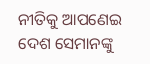ନୀତିକୁ ଆପଣେଇ ଦେଶ ସେମାନଙ୍କୁ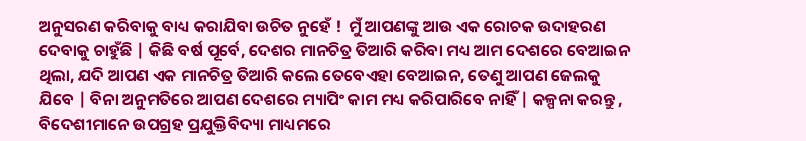ଅନୁସରଣ କରିବାକୁ ବାଧ୍ୟ କରାଯିବା ଉଚିତ ନୁହେଁ !  ମୁଁ ଆପଣଙ୍କୁ ଆଉ ଏକ ରୋଚକ ଉଦାହରଣ ଦେବାକୁ ଚାହୁଁଛି | କିଛି ବର୍ଷ ପୂର୍ବେ, ଦେଶର ମାନଚିତ୍ର ତିଆରି କରିବା ମଧ୍ୟ ଆମ ଦେଶରେ ବେଆଇନ ଥିଲା, ଯଦି ଆପଣ ଏକ ମାନଚିତ୍ର ତିଆରି କଲେ ତେବେଏହା ବେଆଇନ, ତେଣୁ ଆପଣ ଜେଲକୁ ଯିବେ | ବିନା ଅନୁମତିରେ ଆପଣ ଦେଶରେ ମ୍ୟାପିଂ କାମ ମଧ୍ୟ କରିପାରିବେ ନାହିଁ | କଳ୍ପନା କରନ୍ତୁ , ବିଦେଶୀମାନେ ଉପଗ୍ରହ ପ୍ରଯୁକ୍ତିବିଦ୍ୟା ମାଧ୍ୟମରେ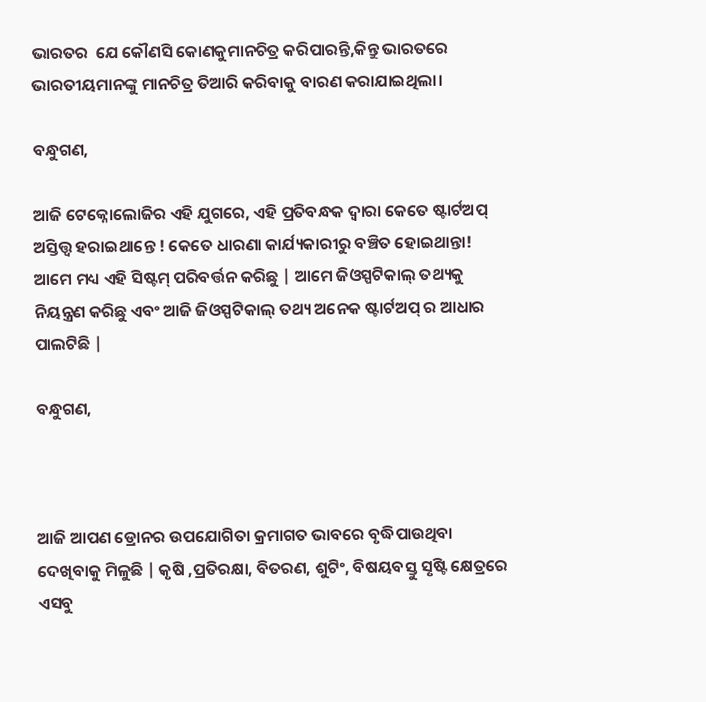ଭାରତର  ଯେ କୌଣସି କୋଣକୁମାନଚିତ୍ର କରିପାରନ୍ତି,କିନ୍ତୁ ଭାରତରେ ଭାରତୀୟମାନଙ୍କୁ ମାନଚିତ୍ର ତିଆରି କରିବାକୁ ବାରଣ କରାଯାଇଥିଲା।

ବନ୍ଧୁଗଣ,

ଆଜି ଟେକ୍ନୋଲୋଜିର ଏହି ଯୁଗରେ, ଏହି ପ୍ରତିବନ୍ଧକ ଦ୍ୱାରା କେତେ ଷ୍ଟାର୍ଟଅପ୍ ଅସ୍ତିତ୍ତ୍ବ ହରାଇଥାନ୍ତେ ! କେତେ ଧାରଣା କାର୍ଯ୍ୟକାରୀରୁ ବଞ୍ଚିତ ହୋଇଥାନ୍ତା! ଆମେ ମଧ୍ୟ ଏହି ସିଷ୍ଟମ୍ ପରିବର୍ତ୍ତନ କରିଛୁ | ଆମେ ଜିଓସ୍ପଟିକାଲ୍ ତଥ୍ୟକୁ ନିୟନ୍ତ୍ରଣ କରିଛୁ ଏବଂ ଆଜି ଜିଓସ୍ପଟିକାଲ୍ ତଥ୍ୟ ଅନେକ ଷ୍ଟାର୍ଟଅପ୍ ର ଆଧାର ପାଲଟିଛି |

ବନ୍ଧୁଗଣ,



ଆଜି ଆପଣ ଡ୍ରୋନର ଉପଯୋଗିତା କ୍ରମାଗତ ଭାବରେ ବୃଦ୍ଧିପାଉଥିବା ଦେଖିବାକୁ ମିଳୁଛି | କୃଷି ,ପ୍ରତିରକ୍ଷା, ବିତରଣ, ଶୁଟିଂ, ବିଷୟବସ୍ତୁ ସୃଷ୍ଟି କ୍ଷେତ୍ରରେ ଏସବୁ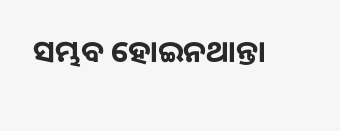ସମ୍ଭବ ହୋଇନଥାନ୍ତା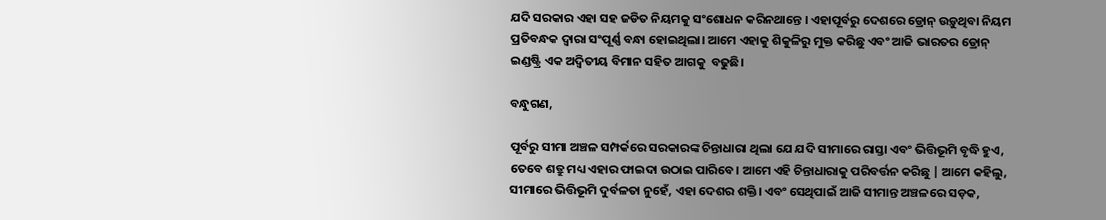ଯଦି ସରକାର ଏହା ସହ ଜଡିତ ନିୟମକୁ ସଂଶୋଧନ କରିନଥାନ୍ତେ । ଏହାପୂର୍ବରୁ ଦେଶରେ ଡ୍ରୋନ୍ ଉଡ଼ୁଥିବା ନିୟମ ପ୍ରତିବନ୍ଧକ ଦ୍ୱାରା ସଂପୂର୍ଣ୍ଣ ବନ୍ଧା ହୋଇଥିଲା। ଆମେ ଏହାକୁ ଶିକୁଳିରୁ ମୁକ୍ତ କରିଛୁ ଏବଂ ଆଜି ଭାରତର ଡ୍ରୋନ୍ ଇଣ୍ଡଷ୍ଟ୍ରି ଏକ ଅଦ୍ୱିତୀୟ ବିମାନ ସହିତ ଆଗକୁ  ବଢୁଛି।

ବନ୍ଧୁଗଣ,

ପୂର୍ବରୁ ସୀମା ଅଞ୍ଚଳ ସମ୍ପର୍କରେ ସରକାରଙ୍କ ଚିନ୍ତାଧାରା ଥିଲା ଯେ ଯଦି ସୀମାରେ ରାସ୍ତା ଏବଂ ଭିତ୍ତିଭୂମି ବୃଦ୍ଧି ହୁଏ, ତେବେ ଶତ୍ରୁ ମଧ୍ୟ ଏହାର ଫାଇଦା ଉଠାଇ ପାରିବେ। ଆମେ ଏହି ଚିନ୍ତାଧାରାକୁ ପରିବର୍ତ୍ତନ କରିଛୁ | ଆମେ କହିଲୁ, ସୀମାରେ ଭିତ୍ତିଭୂମି ଦୁର୍ବଳତା ନୁହେଁ, ଏହା ଦେଶର ଶକ୍ତି। ଏବଂ ସେଥିପାଇଁ ଆଜି ସୀମାନ୍ତ ଅଞ୍ଚଳରେ ସଡ଼କ,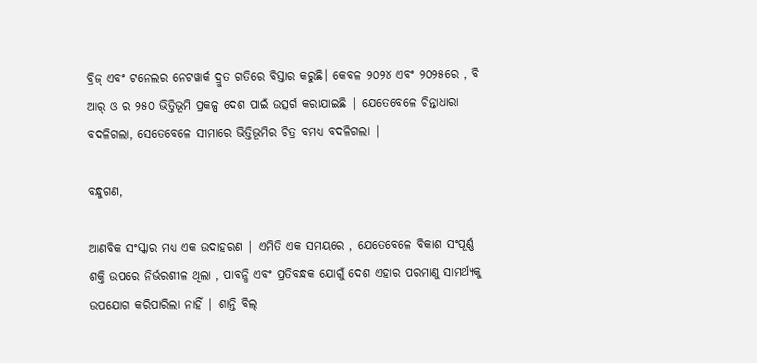ବ୍ରିଜ୍ ଏବଂ ଟନେଲର ନେଟୱାର୍କ ଦ୍ରୁତ ଗତିରେ ବିସ୍ତାର କରୁଛି। କେବଳ ୨୦୨୪ ଏବଂ ୨୦୨୫ରେ , ବି ଆର୍ ଓ ର ୨୫୦ ଭିତ୍ତିଭୂମି ପ୍ରକଳ୍ପ ଦେଶ ପାଇଁ ଉତ୍ସର୍ଗ କରାଯାଇଛି | ଯେତେବେଳେ ଚିନ୍ତାଧାରା ବଦଳିଗଲା, ସେତେବେଳେ ସୀମାରେ ଭିତ୍ତିଭୂମିର ଚିତ୍ର ବମଧ୍ୟ ବଦଳିଗଲା |

ବନ୍ଧୁଗଣ,

ଆଣବିକ ସଂସ୍କାର ମଧ୍ୟ ଏକ ଉଦାହରଣ | ଏମିତି ଏକ ସମୟରେ , ଯେତେବେଳେ ବିକାଶ ସଂପୂର୍ଣ୍ଣ ଶକ୍ତି ଉପରେ ନିର୍ଭରଶୀଳ ଥିଲା , ପାବନ୍ଧି ଏବଂ ପ୍ରତିବନ୍ଧକ ଯୋଗୁଁ ଦେଶ ଏହାର ପରମାଣୁ ସାମର୍ଥ୍ୟକୁ ଉପଯୋଗ କରିପାରିଲା ନାହିଁ | ଶାନ୍ତି ବିଲ୍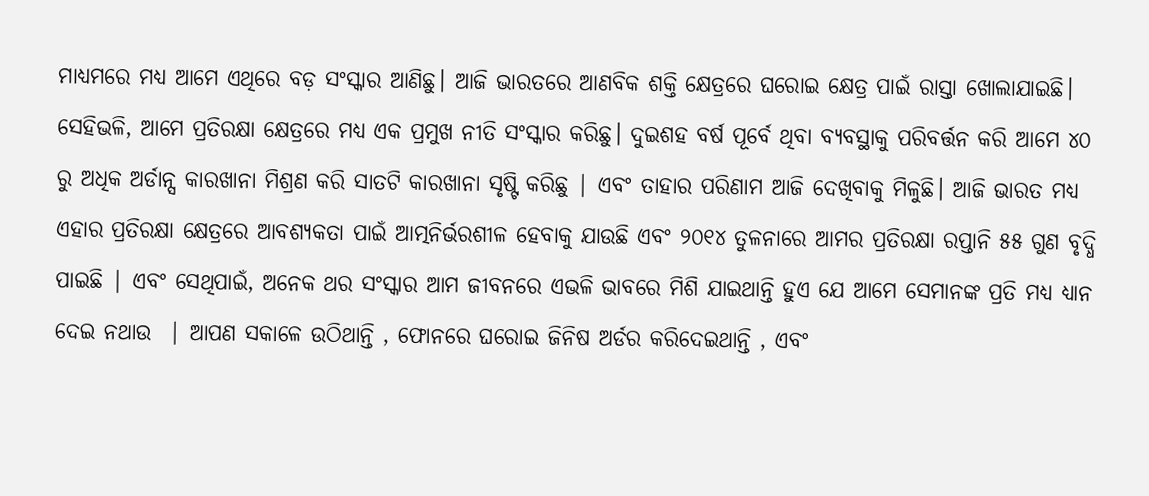ମାଧ୍ୟମରେ ମଧ୍ୟ ଆମେ ଏଥିରେ ବଡ଼ ସଂସ୍କାର ଆଣିଛୁ। ଆଜି ଭାରତରେ ଆଣବିକ ଶକ୍ତି କ୍ଷେତ୍ରରେ ଘରୋଇ କ୍ଷେତ୍ର ପାଇଁ ରାସ୍ତା ଖୋଲାଯାଇଛି। ସେହିଭଳି, ଆମେ ପ୍ରତିରକ୍ଷା କ୍ଷେତ୍ରରେ ମଧ୍ୟ ଏକ ପ୍ରମୁଖ ନୀତି ସଂସ୍କାର କରିଛୁ। ଦୁଇଶହ ବର୍ଷ ପୂର୍ବେ ଥିବା ବ୍ୟବସ୍ଥାକୁ ପରିବର୍ତ୍ତନ କରି ଆମେ ୪୦ ରୁ ଅଧିକ ଅର୍ଡାନ୍ସ କାରଖାନା ମିଶ୍ରଣ କରି ସାତଟି କାରଖାନା ସୃଷ୍ଟି କରିଛୁ | ଏବଂ ତାହାର ପରିଣାମ ଆଜି ଦେଖିବାକୁ ମିଳୁଛି। ଆଜି ଭାରତ ମଧ୍ୟ ଏହାର ପ୍ରତିରକ୍ଷା କ୍ଷେତ୍ରରେ ଆବଶ୍ୟକତା ପାଇଁ ଆତ୍ମନିର୍ଭରଶୀଳ ହେବାକୁ ଯାଉଛି ଏବଂ ୨୦୧୪ ତୁଳନାରେ ଆମର ପ୍ରତିରକ୍ଷା ରପ୍ତାନି ୫୫ ଗୁଣ ବୃଦ୍ଧି ପାଇଛି | ଏବଂ ସେଥିପାଇଁ, ଅନେକ ଥର ସଂସ୍କାର ଆମ ଜୀବନରେ ଏଭଳି ଭାବରେ ମିଶି ଯାଇଥାନ୍ତି ହୁଏ ଯେ ଆମେ ସେମାନଙ୍କ ପ୍ରତି ମଧ୍ୟ ଧ୍ୟାନ ଦେଇ ନଥାଉ  | ଆପଣ ସକାଳେ ଉଠିଥାନ୍ତି , ଫୋନରେ ଘରୋଇ ଜିନିଷ ଅର୍ଡର କରିଦେଇଥାନ୍ତି , ଏବଂ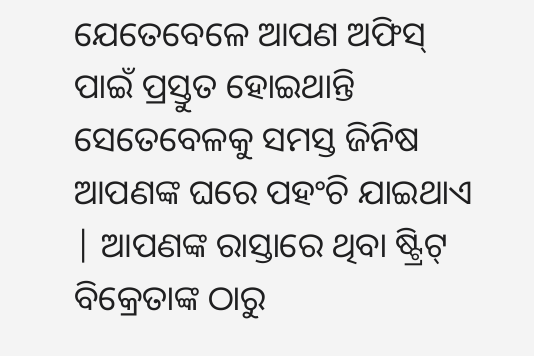ଯେତେବେଳେ ଆପଣ ଅଫିସ୍ ପାଇଁ ପ୍ରସ୍ତୁତ ହୋଇଥାନ୍ତି ସେତେବେଳକୁ ସମସ୍ତ ଜିନିଷ ଆପଣଙ୍କ ଘରେ ପହଂଚି ଯାଇଥାଏ  | ଆପଣଙ୍କ ରାସ୍ତାରେ ଥିବା ଷ୍ଟ୍ରିଟ୍ ବିକ୍ରେତାଙ୍କ ଠାରୁ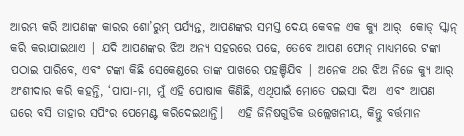ଆରମ୍ଭ କରି ଆପଣଙ୍କ କାରର ଶୋ’ରୁମ୍ ପର୍ଯ୍ୟନ୍ତ, ଆପଣଙ୍କର ସମସ୍ତ ଦେୟ କେବଳ ଏକ କ୍ୟୁ ଆର୍  କୋଡ୍ ସ୍କାନ୍ କରି କରାଯାଇଥାଏ | ଯଦି ଆପଣଙ୍କର ଝିଅ ଅନ୍ୟ ସହରରେ ପଢେ, ତେବେ ଆପଣ ଫୋନ୍ ମାଧ୍ୟମରେ ଟଙ୍କା ପଠାଇ ପାରିବେ, ଏବଂ ଟଙ୍କା କିଛି ସେକେଣ୍ଡରେ ତାଙ୍କ ପାଖରେ ପହଞ୍ଚିଯିବ | ଅନେକ ଥର ଝିଅ ନିଜେ କ୍ୟୁ ଆର୍  ଅଂଶୀଦାର କରି କହନ୍ତି, ‘ପାପା-ମା, ମୁଁ ଏହି ପୋଷାକ କିଣିଛି, ଏଥିପାଇଁ ମୋତେ ପଇସା ଦିଅ  ଏବଂ ଆପଣ ଘରେ ବସି ତାହାର ସପିଂର ପେମେଣ୍ଟ କରିଦେଇଥାନ୍ତି।   ଏହି ଜିନିଷଗୁଡିକ ଉଲ୍ଲେଖନୀୟ, କିନ୍ତୁ ବର୍ତ୍ତମାନ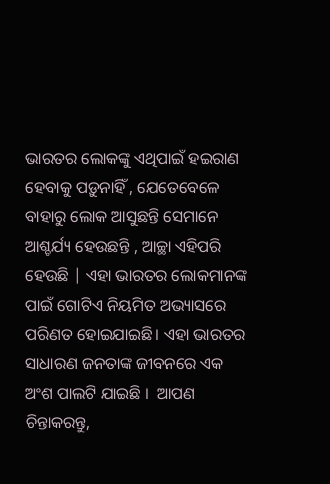ଭାରତର ଲୋକଙ୍କୁ ଏଥିପାଇଁ ହଇରାଣ ହେବାକୁ ପଡ଼ୁନାହିଁ , ଯେତେବେଳେ ବାହାରୁ ଲୋକ ଆସୁଛନ୍ତି ସେମାନେ ଆଶ୍ଚର୍ଯ୍ୟ ହେଉଛନ୍ତି , ଆଚ୍ଛା ଏହିପରି ହେଉଛି | ଏହା ଭାରତର ଲୋକମାନଙ୍କ ପାଇଁ ଗୋଟିଏ ନିୟମିତ ଅଭ୍ୟାସରେ ପରିଣତ ହୋଇଯାଇଛି। ଏହା ଭାରତର ସାଧାରଣ ଜନତାଙ୍କ ଜୀବନରେ ଏକ ଅଂଶ ପାଲଟି ଯାଇଛି ।  ଆପଣ ଚିନ୍ତାକରନ୍ତୁ,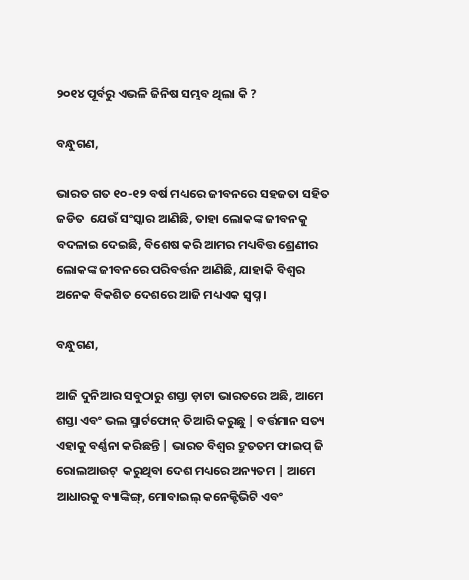୨୦୧୪ ପୂର୍ବରୁ ଏଭଳି ଜିନିଷ ସମ୍ଭବ ଥିଲା କି ?

ବନ୍ଧୁଗଣ,

ଭାରତ ଗତ ୧୦-୧୨ ବର୍ଷ ମଧ୍ୟରେ ଜୀବନରେ ସହଜତା ସହିତ  ଜଡିତ  ଯେଉଁ ସଂସ୍କାର ଆଣିଛି, ତାହା ଲୋକଙ୍କ ଜୀବନକୁ ବଦଳାଇ ଦେଇଛି, ବିଶେଷ କରି ଆମର ମଧ୍ୟବିତ୍ତ ଶ୍ରେଣୀର ଲୋକଙ୍କ ଜୀବନରେ ପରିବର୍ତ୍ତନ ଆଣିଛି, ଯାହାକି ବିଶ୍ବର ଅନେକ ବିକଶିତ ଦେଶରେ ଆଜି ମଧ୍ୟଏକ ସ୍ୱପ୍ନ ।

ବନ୍ଧୁଗଣ,

ଆଜି ଦୁନିଆର ସବୁଠାରୁ ଶସ୍ତା ଡ଼ାଟା ଭାରତରେ ଅଛି, ଆମେ ଶସ୍ତା ଏବଂ ଭଲ ସ୍ମାର୍ଟଫୋନ୍ ତିଆରି କରୁଛୁ | ବର୍ତ୍ତମାନ ସତ୍ୟ ଏହାକୁ ବର୍ଣ୍ଣନା କରିଛନ୍ତି | ଭାରତ ବିଶ୍ବର ଦ୍ରୁତତମ ଫାଇପ୍ ଜି  ରୋଲଆଉଟ୍  କରୁଥିବା ଦେଶ ମଧ୍ୟରେ ଅନ୍ୟତମ | ଆମେ ଆଧାରକୁ ବ୍ୟାଙ୍କିଙ୍ଗ୍, ମୋବାଇଲ୍ କନେକ୍ଟିଭିଟି ଏବଂ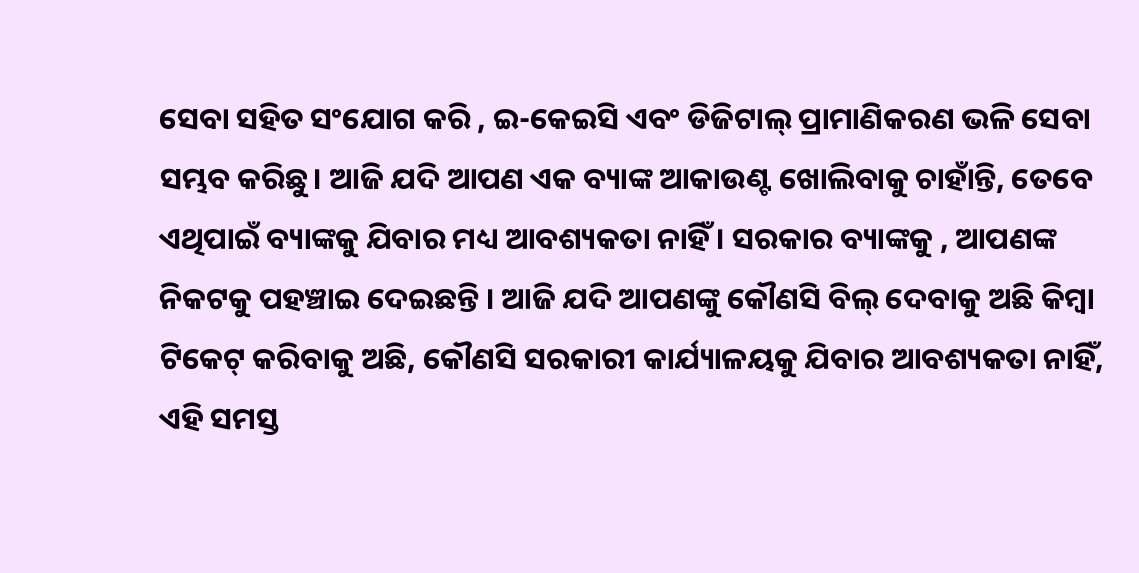ସେବା ସହିତ ସଂଯୋଗ କରି , ଇ-କେଇସି ଏବଂ ଡିଜିଟାଲ୍ ପ୍ରାମାଣିକରଣ ଭଳି ସେବା ସମ୍ଭବ କରିଛୁ। ଆଜି ଯଦି ଆପଣ ଏକ ବ୍ୟାଙ୍କ ଆକାଉଣ୍ଟ ଖୋଲିବାକୁ ଚାହାଁନ୍ତି, ତେବେ ଏଥିପାଇଁ ବ୍ୟାଙ୍କକୁ ଯିବାର ମଧ୍ୟ ଆବଶ୍ୟକତା ନାହିଁ । ସରକାର ବ୍ୟାଙ୍କକୁ , ଆପଣଙ୍କ ନିକଟକୁ ପହଞ୍ଚାଇ ଦେଇଛନ୍ତି । ଆଜି ଯଦି ଆପଣଙ୍କୁ କୌଣସି ବିଲ୍ ଦେବାକୁ ଅଛି କିମ୍ବା ଟିକେଟ୍ କରିବାକୁ ଅଛି, କୌଣସି ସରକାରୀ କାର୍ଯ୍ୟାଳୟକୁ ଯିବାର ଆବଶ୍ୟକତା ନାହିଁ, ଏହି ସମସ୍ତ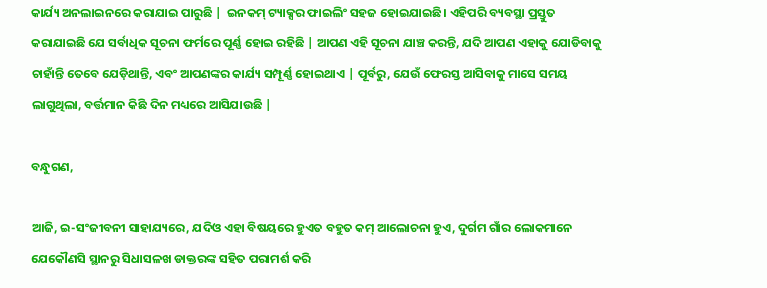କାର୍ଯ୍ୟ ଅନଲାଇନରେ କରାଯାଇ ପାରୁଛି |  ଇନକମ୍ ଟ୍ୟାକ୍ସର ଫାଇଲିଂ ସହଜ ହୋଇଯାଇଛି। ଏହିପରି ବ୍ୟବସ୍ଥା ପ୍ରସ୍ତୁତ କରାଯାଇଛି ଯେ ସର୍ବାଧିକ ସୂଚନା ଫର୍ମରେ ପୂର୍ଣ୍ଣ ହୋଇ ରହିଛି | ଆପଣ ଏହି ସୂଚନା ଯାଞ୍ଚ କରନ୍ତି, ଯଦି ଆପଣ ଏହାକୁ ଯୋଡିବାକୁ ଚାହାଁନ୍ତି ତେବେ ଯେଡ଼ିଥାନ୍ତି, ଏବଂ ଆପଣଙ୍କର କାର୍ଯ୍ୟ ସମ୍ପୂର୍ଣ୍ଣ ହୋଇଥାଏ | ପୂର୍ବରୁ, ଯେଉଁ ଫେରସ୍ତ ଆସିବାକୁ ମାସେ ସମୟ ଲାଗୁଥିଲା, ବର୍ତ୍ତମାନ କିଛି ଦିନ ମଧ୍ୟରେ ଆସିଯାଉଛି |

ବନ୍ଧୁଗଣ,

ଆଜି, ଇ-ସଂଜୀବନୀ ସାହାଯ୍ୟରେ, ଯଦିଓ ଏହା ବିଷୟରେ ହୁଏତ ବହୁତ କମ୍ ଆଲୋଚନା ହୁଏ, ଦୁର୍ଗମ ଗାଁର ଲୋକମାନେ ଯେକୌଣସି ସ୍ଥାନରୁ ସିଧାସଳଖ ଡାକ୍ତରଙ୍କ ସହିତ ପରାମର୍ଶ କରି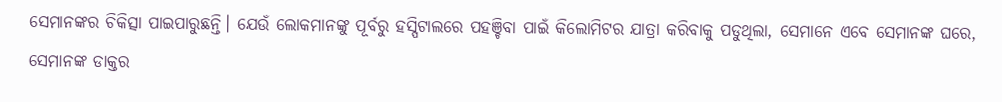ସେମାନଙ୍କର ଚିକିତ୍ସା ପାଇପାରୁଛନ୍ତି। ଯେଉଁ ଲୋକମାନଙ୍କୁ ପୂର୍ବରୁ ହସ୍ପିଟାଲରେ ପହଞ୍ଚିବା ପାଇଁ କିଲୋମିଟର ଯାତ୍ରା କରିବାକୁ ପଡୁଥିଲା, ସେମାନେ ଏବେ ସେମାନଙ୍କ ଘରେ, ସେମାନଙ୍କ ଡାକ୍ତର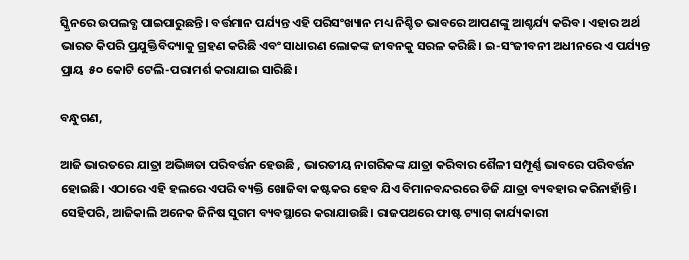ସ୍କ୍ରିନରେ ଉପଲବ୍ଧ ପାଇପାରୁଛନ୍ତି। ବର୍ତ୍ତମାନ ପର୍ଯ୍ୟନ୍ତ ଏହି ପରିସଂଖ୍ୟାନ ମଧ୍ୟ ନିଶ୍ଚିତ ଭାବରେ ଆପଣଙ୍କୁ ଆଶ୍ଚର୍ଯ୍ୟ କରିବ। ଏହାର ଅର୍ଥ ଭାରତ କିପରି ପ୍ରଯୁକ୍ତିବିଦ୍ୟାକୁ ଗ୍ରହଣ କରିଛି ଏବଂ ସାଧାରଣ ଲୋକଙ୍କ ଜୀବନକୁ ସରଳ କରିଛି। ଇ-ସଂଜୀବନୀ ଅଧୀନରେ ଏ ପର୍ଯ୍ୟନ୍ତ ପ୍ରାୟ  ୫୦ କୋଟି ଟେଲି-ପରାମର୍ଶ କରାଯାଇ ସାରିଛି।

ବନ୍ଧୁଗଣ,

ଆଜି ଭାରତରେ ଯାତ୍ରା ଅଭିଜ୍ଞତା ପରିବର୍ତ୍ତନ ହେଉଛି , ଭାରତୀୟ ନାଗରିକଙ୍କ ଯାତ୍ରା କରିବାର ଶୈଳୀ ସମ୍ପୂର୍ଣ୍ଣ ଭାବରେ ପରିବର୍ତ୍ତନ ହୋଇଛି। ଏଠାରେ ଏହି ହଲରେ ଏପରି ବ୍ୟକ୍ତି ଖୋଜିବା କଷ୍ଟକର ହେବ ଯିଏ ବିମାନବନ୍ଦରରେ ଡିଜି ଯାତ୍ରା ବ୍ୟବହାର କରିନାହାଁନ୍ତି। ସେହିପରି, ଆଜିକାଲି ଅନେକ ଜିନିଷ ସୁଗମ ବ୍ୟବସ୍ଥାରେ କରାଯାଉଛି। ରାଜପଥରେ ଫାଷ୍ଟ ଟ୍ୟାଗ୍ କାର୍ଯ୍ୟକାରୀ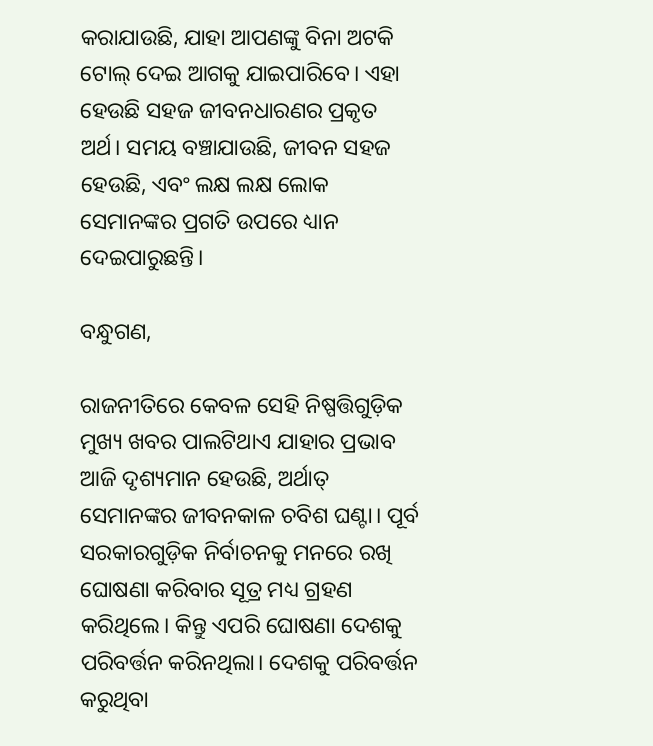କରାଯାଉଛି, ଯାହା ଆପଣଙ୍କୁ ବିନା ଅଟକି ଟୋଲ୍ ଦେଇ ଆଗକୁ ଯାଇପାରିବେ। ଏହା ହେଉଛି ସହଜ ଜୀବନଧାରଣର ପ୍ରକୃତ ଅର୍ଥ। ସମୟ ବଞ୍ଚାଯାଉଛି, ଜୀବନ ସହଜ ହେଉଛି, ଏବଂ ଲକ୍ଷ ଲକ୍ଷ ଲୋକ ସେମାନଙ୍କର ପ୍ରଗତି ଉପରେ ଧ୍ୟାନ ଦେଇପାରୁଛନ୍ତି।

ବନ୍ଧୁଗଣ,

ରାଜନୀତିରେ କେବଳ ସେହି ନିଷ୍ପତ୍ତିଗୁଡ଼ିକ ମୁଖ୍ୟ ଖବର ପାଲଟିଥାଏ ଯାହାର ପ୍ରଭାବ ଆଜି ଦୃଶ୍ୟମାନ ହେଉଛି, ଅର୍ଥାତ୍ ସେମାନଙ୍କର ଜୀବନକାଳ ଚବିଶ ଘଣ୍ଟା। ପୂର୍ବ ସରକାରଗୁଡ଼ିକ ନିର୍ବାଚନକୁ ମନରେ ରଖି ଘୋଷଣା କରିବାର ସୂତ୍ର ମଧ୍ୟ ଗ୍ରହଣ କରିଥିଲେ। କିନ୍ତୁ ଏପରି ଘୋଷଣା ଦେଶକୁ ପରିବର୍ତ୍ତନ କରିନଥିଲା। ଦେଶକୁ ପରିବର୍ତ୍ତନ କରୁଥିବା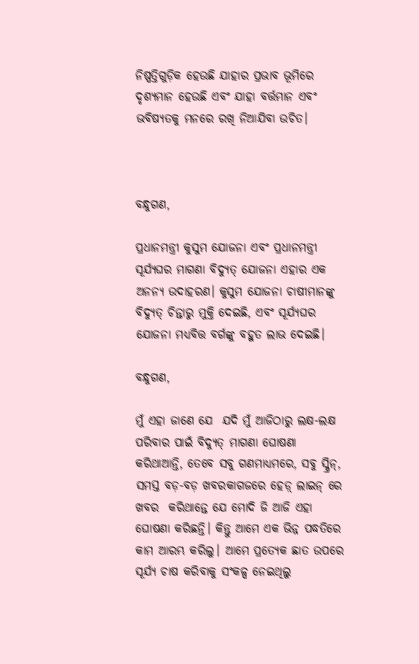ନିଷ୍ପତ୍ତିଗୁଡ଼ିକ ହେଉଛି ଯାହାର ପ୍ରଭାବ ଭୂମିରେ ଦୃଶ୍ୟମାନ ହେଉଛି ଏବଂ ଯାହା ବର୍ତ୍ତମାନ ଏବଂ ଭବିଷ୍ୟତକୁ ମନରେ ରଖି ନିଆଯିବା ଉଚିତ।



ବନ୍ଧୁଗଣ,

ପ୍ରଧାନମନ୍ତ୍ରୀ କୁସୁମ ଯୋଜନା ଏବଂ ପ୍ରଧାନମନ୍ତ୍ରୀ ସୂର୍ଯ୍ୟଘର ମାଗଣା ବିଦ୍ୟୁତ୍ ଯୋଜନା ଏହାର ଏକ ଅନନ୍ୟ ଉଦାହରଣ। କୁସୁମ ଯୋଜନା ଚାଷୀମାନଙ୍କୁ ବିଦ୍ୟୁତ୍ ଚିନ୍ତାରୁ ମୁକ୍ତି ଦେଇଛି, ଏବଂ ସୂର୍ଯ୍ୟଘର ଯୋଜନା ମଧ୍ୟବିତ୍ତ ବର୍ଗଙ୍କୁ ବହୁତ ଲାଭ ଦେଇଛି।

ବନ୍ଧୁଗଣ,

ମୁଁ ଏହା ଜାଣେ ଯେ  ଯଦି ମୁଁ ଆଜିଠାରୁ ଲକ୍ଷ-ଲକ୍ଷ ପରିବାର ପାଇଁ ବିଦ୍ୟୁତ୍ ମାଗଣା ଘୋଷଣା କରିଥାଆନ୍ତି, ତେବେ ସବୁ ଗଣମାଧ୍ୟମରେ, ସବୁ ସ୍କ୍ରିନ୍, ସମସ୍ତ ବଡ଼-ବଡ଼ ଖବରକାଗଜରେ ହେଡ଼୍ ଲାଇନ୍ ରେ ଖବର  କରିଥାନ୍ତେ ଯେ ମୋଦି ଜି ଆଜି ଏହା ଘୋଷଣା କରିଛନ୍ତି। କିନ୍ତୁ ଆମେ ଏକ ଭିନ୍ନ ପଦ୍ଧତିରେ କାମ ଆରମ୍ଭ କରିଲୁ। ଆମେ ପ୍ରତ୍ୟେକ ଛାତ ଉପରେ ସୂର୍ଯ୍ୟ ଚାଷ କରିବାକୁ ସଂକଳ୍ପ ନେଇଥିଲୁ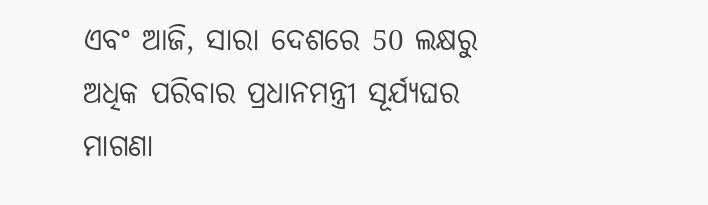ଏବଂ ଆଜି, ସାରା ଦେଶରେ 50 ଲକ୍ଷରୁ ଅଧିକ ପରିବାର ପ୍ରଧାନମନ୍ତ୍ରୀ ସୂର୍ଯ୍ୟଘର ମାଗଣା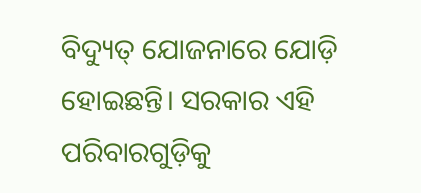ବିଦ୍ୟୁତ୍ ଯୋଜନାରେ ଯୋଡ଼ି ହୋଇଛନ୍ତି। ସରକାର ଏହି ପରିବାରଗୁଡ଼ିକୁ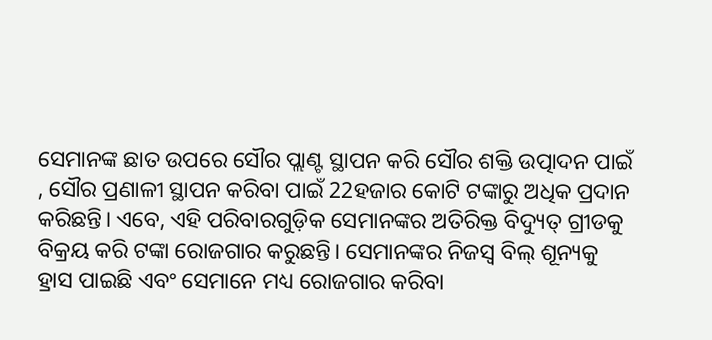ସେମାନଙ୍କ ଛାତ ଉପରେ ସୌର ପ୍ଲାଣ୍ଟ ସ୍ଥାପନ କରି ସୌର ଶକ୍ତି ଉତ୍ପାଦନ ପାଇଁ , ସୌର ପ୍ରଣାଳୀ ସ୍ଥାପନ କରିବା ପାଇଁ 22ହଜାର କୋଟି ଟଙ୍କାରୁ ଅଧିକ ପ୍ରଦାନ କରିଛନ୍ତି। ଏବେ, ଏହି ପରିବାରଗୁଡ଼ିକ ସେମାନଙ୍କର ଅତିରିକ୍ତ ବିଦ୍ୟୁତ୍ ଗ୍ରୀଡକୁ ବିକ୍ରୟ କରି ଟଙ୍କା ରୋଜଗାର କରୁଛନ୍ତି। ସେମାନଙ୍କର ନିଜସ୍ୱ ବିଲ୍ ଶୂନ୍ୟକୁ ହ୍ରାସ ପାଇଛି ଏବଂ ସେମାନେ ମଧ୍ୟ ରୋଜଗାର କରିବା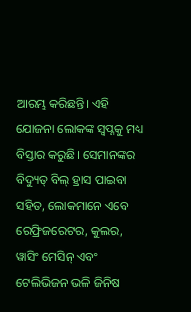ଆରମ୍ଭ କରିଛନ୍ତି। ଏହି ଯୋଜନା ଲୋକଙ୍କ ସ୍ୱପ୍ନକୁ ମଧ୍ୟ ବିସ୍ତାର କରୁଛି। ସେମାନଙ୍କର ବିଦ୍ୟୁତ୍ ବିଲ୍ ହ୍ରାସ ପାଇବା ସହିତ, ଲୋକମାନେ ଏବେ ରେଫ୍ରିଜରେଟର, କୁଲର, ୱାସିଂ ମେସିନ୍ ଏବଂ ଟେଲିଭିଜନ ଭଳି ଜିନିଷ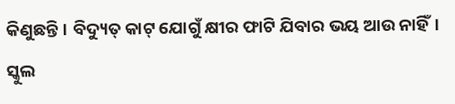କିଣୁଛନ୍ତି। ବିଦ୍ୟୁତ୍ କାଟ୍ ଯୋଗୁଁ କ୍ଷୀର ଫାଟି ଯିବାର ଭୟ ଆଉ ନାହିଁ। ସ୍କୁଲ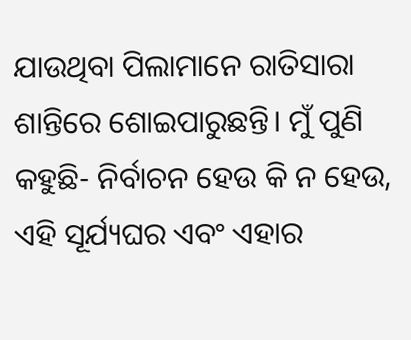ଯାଉଥିବା ପିଲାମାନେ ରାତିସାରା ଶାନ୍ତିରେ ଶୋଇପାରୁଛନ୍ତି। ମୁଁ ପୁଣି କହୁଛି- ନିର୍ବାଚନ ହେଉ କି ନ ହେଉ, ଏହି ସୂର୍ଯ୍ୟଘର ଏବଂ ଏହାର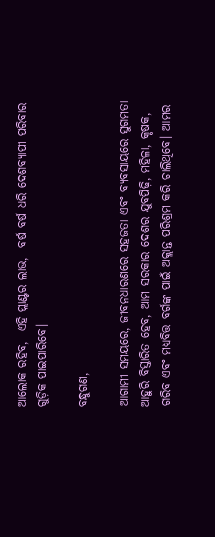ଆଲୋକ ରହିବ,  ଏହି ପ୍ଲାଣ୍ଟର ଲାଭ,  ବର୍ଷ ବର୍ଷ ଧରି ଦେଶବ୍ୟାପୀ ପରିବାର ଗୁଡ଼ିକ ପାଇପାରିବେ।

ବନ୍ଧୁଗଣ,

ଆଗାମୀ ସମୟରେ, ଜୀବନଧାରଣରେ ସହଜତା ଏବଂ ବ୍ୟବସାୟରେ ସୁଗମତା ଆହୁରି ବିସ୍ତାରିତ ହେବ, ଆମ ସରକାର ଦେଶର ଯୁବପିଢ଼ି, ମହିଳା, କୃଷକ, ଗରିବ ଏବଂ ମଧ୍ୟବିତ୍ତ ବର୍ଗଙ୍କ ପାଇଁ ଅକ୍ଲାନ୍ତ ପରିଶ୍ରମ କରି ଚାଲିଥିବେ। ଆମର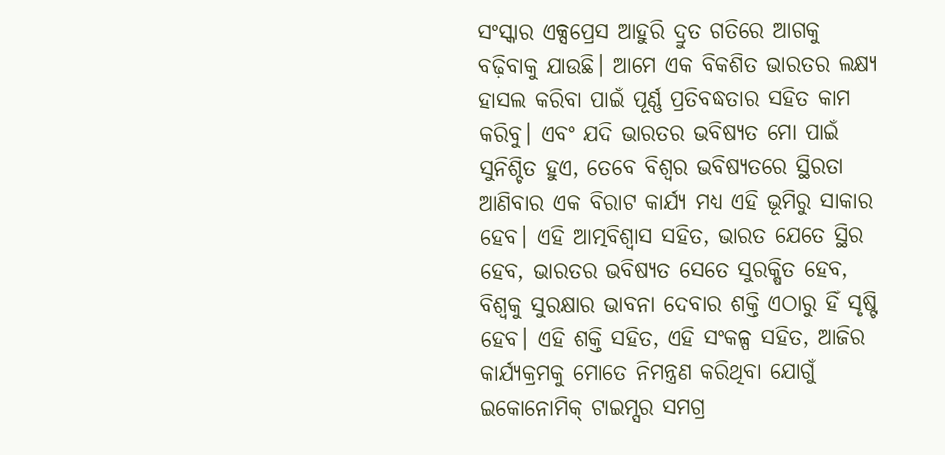ସଂସ୍କାର ଏକ୍ସପ୍ରେସ ଆହୁରି ଦ୍ରୁତ ଗତିରେ ଆଗକୁ ବଢ଼ିବାକୁ ଯାଉଛି। ଆମେ ଏକ ବିକଶିତ ଭାରତର ଲକ୍ଷ୍ୟ ହାସଲ କରିବା ପାଇଁ ପୂର୍ଣ୍ଣ ପ୍ରତିବଦ୍ଧତାର ସହିତ କାମ କରିବୁ। ଏବଂ ଯଦି ଭାରତର ଭବିଷ୍ୟତ ମୋ ପାଇଁ ସୁନିଶ୍ଚିତ ହୁଏ, ତେବେ ବିଶ୍ୱର ଭବିଷ୍ୟତରେ ସ୍ଥିରତା ଆଣିବାର ଏକ ବିରାଟ କାର୍ଯ୍ୟ ମଧ୍ୟ ଏହି ଭୂମିରୁ ସାକାର ହେବ। ଏହି ଆତ୍ମବିଶ୍ୱାସ ସହିତ, ଭାରତ ଯେତେ ସ୍ଥିର ହେବ, ଭାରତର ଭବିଷ୍ୟତ ସେତେ ସୁରକ୍ଷିତ ହେବ, ବିଶ୍ୱକୁ ସୁରକ୍ଷାର ଭାବନା ଦେବାର ଶକ୍ତି ଏଠାରୁ ହିଁ ସୃଷ୍ଟି ହେବ। ଏହି ଶକ୍ତି ସହିତ, ଏହି ସଂକଳ୍ପ ସହିତ, ଆଜିର କାର୍ଯ୍ୟକ୍ରମକୁ ମୋତେ ନିମନ୍ତ୍ରଣ କରିଥିବା ଯୋଗୁଁ ଇକୋନୋମିକ୍ ଟାଇମ୍ସର ସମଗ୍ର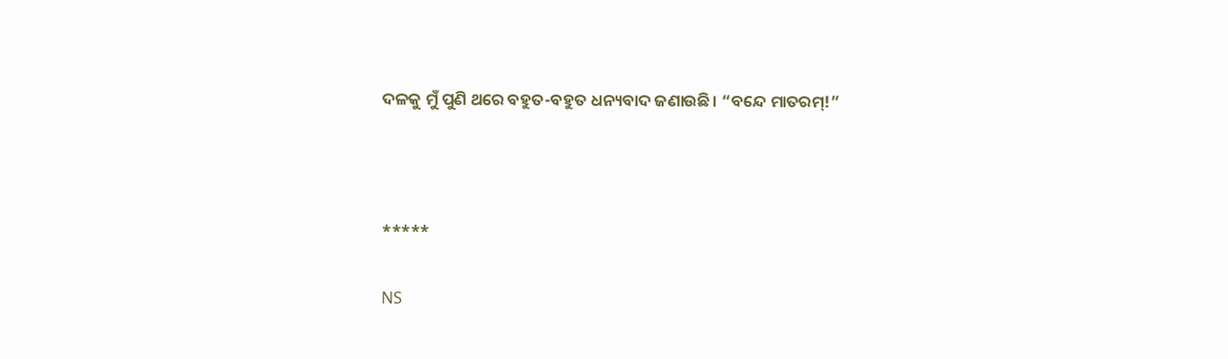ଦଳକୁ ମୁଁ ପୁଣି ଥରେ ବହୁତ-ବହୁତ ଧନ୍ୟବାଦ ଜଣାଉଛି। “ବନ୍ଦେ ମାତରମ୍!”



*****

NS